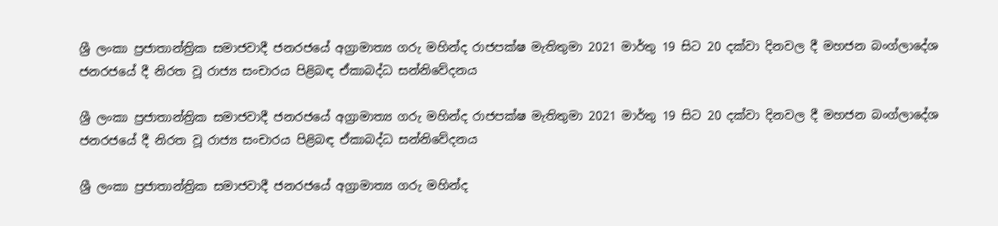ශ්‍රී ලංකා ප්‍රජාතාන්ත්‍රික සමාජවාදී ජනරජයේ අග්‍රාමාත්‍ය ගරු මහින්ද රාජපක්ෂ මැතිතුමා 2021 මාර්තු 19 සිට 20 දක්වා දිනවල දී මහජන බංග්ලාදේශ ජනරජයේ දී නිරත වූ රාජ්‍ය සංචාරය පිළිබඳ ඒකාබද්ධ සන්නිවේදනය

ශ්‍රී ලංකා ප්‍රජාතාන්ත්‍රික සමාජවාදී ජනරජයේ අග්‍රාමාත්‍ය ගරු මහින්ද රාජපක්ෂ මැතිතුමා 2021 මාර්තු 19 සිට 20 දක්වා දිනවල දී මහජන බංග්ලාදේශ ජනරජයේ දී නිරත වූ රාජ්‍ය සංචාරය පිළිබඳ ඒකාබද්ධ සන්නිවේදනය

ශ්‍රී ලංකා ප්‍රජාතාන්ත්‍රික සමාජවාදී ජනරජයේ අග්‍රාමාත්‍ය ගරු මහින්ද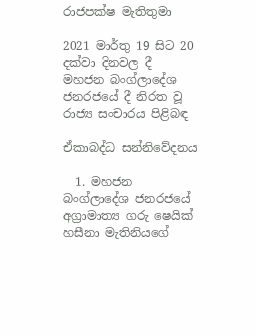රාජපක්ෂ මැතිතුමා

2021 මාර්තු 19 සිට 20 දක්වා දිනවල දී මහජන බංග්ලාදේශ ජනරජයේ දී නිරත වූ රාජ්‍ය සංචාරය පිළිබඳ

ඒකාබද්ධ සන්නිවේදනය

  1. මහජන බංග්ලාදේශ ජනරජයේ අග්‍රාමාත්‍ය ගරු ෂෙයික් හසීනා මැතිනියගේ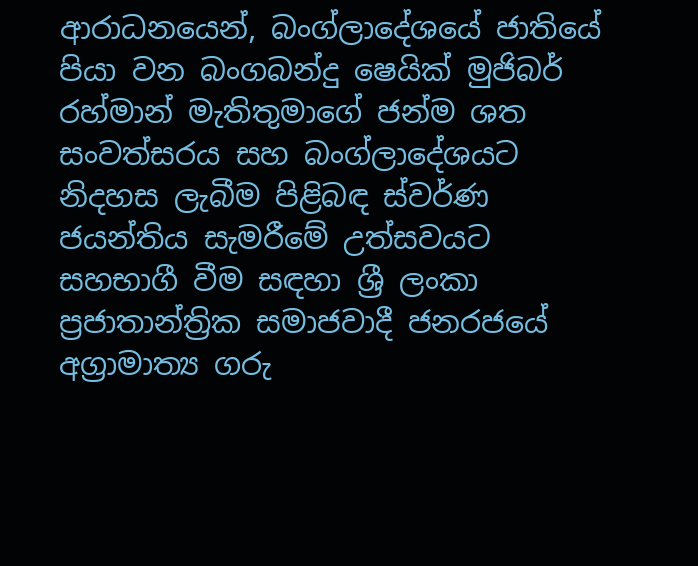ආරාධනයෙන්, බංග්ලාදේශයේ ජාතියේ පියා වන බංගබන්දු ෂෙයික් මුජිබර් රහ්මාන් මැතිතුමාගේ ජන්ම ශත සංවත්සරය සහ බංග්ලාදේශයට නිදහස ලැබීම පිළිබඳ ස්වර්ණ ජයන්තිය සැමරීමේ උත්සවයට සහභාගී වීම සඳහා ශ්‍රී ලංකා ප්‍රජාතාන්ත්‍රික සමාජවාදී ජනරජයේ අග්‍රාමාත්‍ය ගරු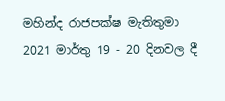මහින්ද රාජපක්ෂ මැතිතුමා 2021 මාර්තු 19 - 20 දිනවල දී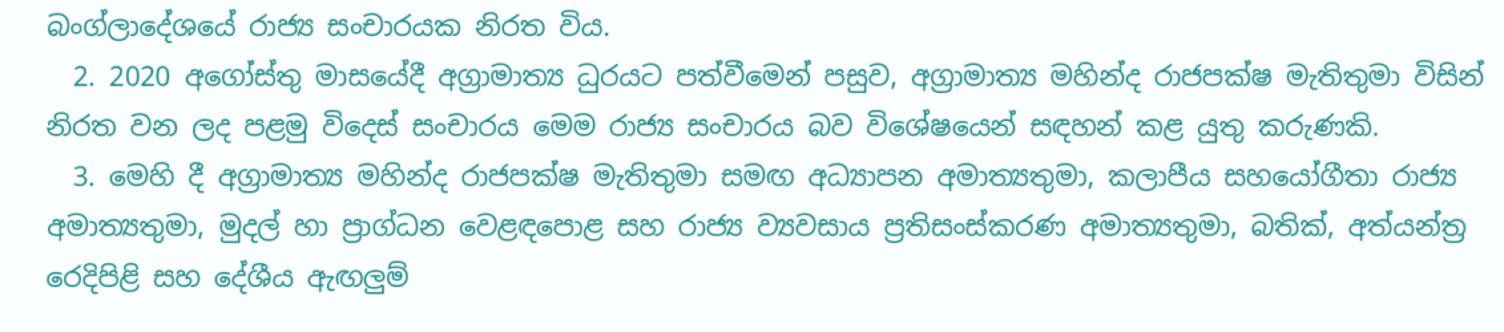බංග්ලාදේශයේ රාජ්‍ය සංචාරයක නිරත විය.
  2. 2020 අගෝස්තු මාසයේදී අග්‍රාමාත්‍ය ධුරයට පත්වීමෙන් පසුව, අග්‍රාමාත්‍ය මහින්ද රාජපක්ෂ මැතිතුමා විසින් නිරත වන ලද පළමු විදෙස් සංචාරය මෙම රාජ්‍ය සංචාරය බව විශේෂයෙන් සඳහන් කළ යුතු කරුණකි.
  3. මෙහි දී අග්‍රාමාත්‍ය මහින්ද රාජපක්ෂ මැතිතුමා සමඟ අධ්‍යාපන අමාත්‍යතුමා, කලාපීය සහයෝගීතා රාජ්‍ය අමාත්‍යතුමා, මුදල් හා ප්‍රාග්ධන වෙළඳපොළ සහ රාජ්‍ය ව්‍යවසාය ප්‍රතිසංස්කරණ අමාත්‍යතුමා, බතික්, අත්යන්ත්‍ර රෙදිපිළි සහ දේශීය ඇඟලුම්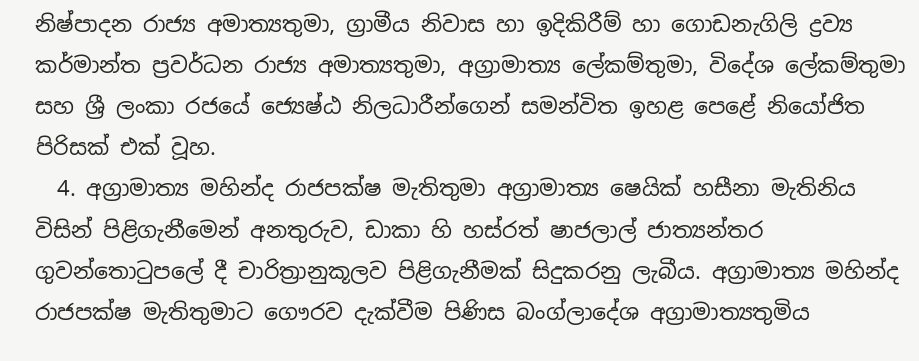නිෂ්පාදන රාජ්‍ය අමාත්‍යතුමා, ග්‍රාමීය නිවාස හා ඉදිකිරීම් හා ගොඩනැගිලි ද්‍රව්‍ය කර්මාන්ත ප්‍රවර්ධන රාජ්‍ය අමාත්‍යතුමා, අග්‍රාමාත්‍ය ලේකම්තුමා, විදේශ ලේකම්තුමා සහ ශ්‍රී ලංකා රජයේ ජ්‍යෙෂ්ඨ නිලධාරීන්ගෙන් සමන්විත ඉහළ පෙළේ නියෝජිත පිරිසක් එක් වූහ.
  4. අග්‍රාමාත්‍ය මහින්ද රාජපක්ෂ මැතිතුමා අග්‍රාමාත්‍ය ෂෙයික් හසීනා මැතිනිය විසින් පිළිගැනීමෙන් අනතුරුව, ඩාකා හි හස්රත් ෂාජලාල් ජාත්‍යන්තර ගුවන්තොටුපලේ දී චාරිත්‍රානුකූලව පිළිගැනීමක් සිදුකරනු ලැබීය. අග්‍රාමාත්‍ය මහින්ද රාජපක්ෂ මැතිතුමාට ගෞරව දැක්වීම පිණිස බංග්ලාදේශ අග්‍රාමාත්‍යතුමිය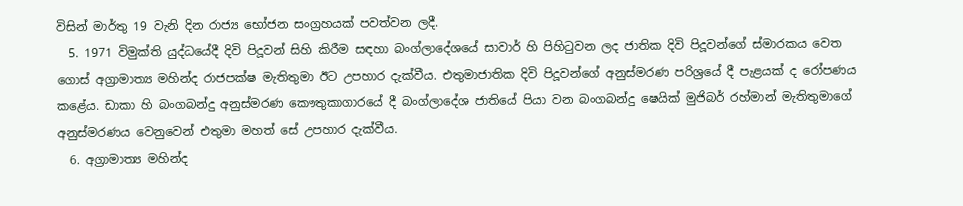විසින් මාර්තු 19 වැනි දින රාජ්‍ය භෝජන සංග්‍රහයක් පවත්වන ලදී.
  5. 1971 විමුක්ති යුද්ධයේදී දිවි පිදූවන් සිහි කිරීම සඳහා බංග්ලාදේශයේ සාවාර් හි පිහිටුවන ලද ජාතික දිවි පිදූවන්ගේ ස්මාරකය වෙත ගොස් අග්‍රාමාත්‍ය මහින්ද රාජපක්ෂ මැතිතුමා ඊට උපහාර දැක්වීය. එතුමාජාතික දිවි පිදූවන්ගේ අනුස්මරණ පරිශ්‍රයේ දී පැළයක් ද රෝපණය කළේය. ඩාකා හි බංගබන්දු අනුස්මරණ කෞතුකාගාරයේ දී බංග්ලාදේශ ජාතියේ පියා වන බංගබන්දු ෂෙයික් මුජිබර් රහ්මාන් මැතිතුමාගේ අනුස්මරණය වෙනුවෙන් එතුමා මහත් සේ උපහාර දැක්වීය.
  6. අග්‍රාමාත්‍ය මහින්ද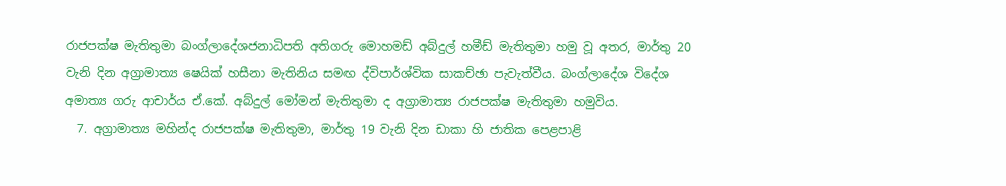රාජපක්ෂ මැතිතුමා බංග්ලාදේශජනාධිපති අතිගරු මොහමඩ් අබ්දුල් හමීඩ් මැතිතුමා හමු වූ අතර, මාර්තු 20 වැනි දින අග්‍රාමාත්‍ය ෂෙයික් හසීනා මැතිනිය සමඟ ද්විපාර්ශ්වික සාකච්ඡා පැවැත්වීය. බංග්ලාදේශ විදේශ අමාත්‍ය ගරු ආචාර්ය ඒ.කේ. අබ්දුල් මෝමන් මැතිතුමා ද අග්‍රාමාත්‍ය රාජපක්ෂ මැතිතුමා හමුවිය.
  7. අග්‍රාමාත්‍ය මහින්ද රාජපක්ෂ මැතිතුමා, මාර්තු 19 වැනි දින ඩාකා හි ජාතික පෙළපාළි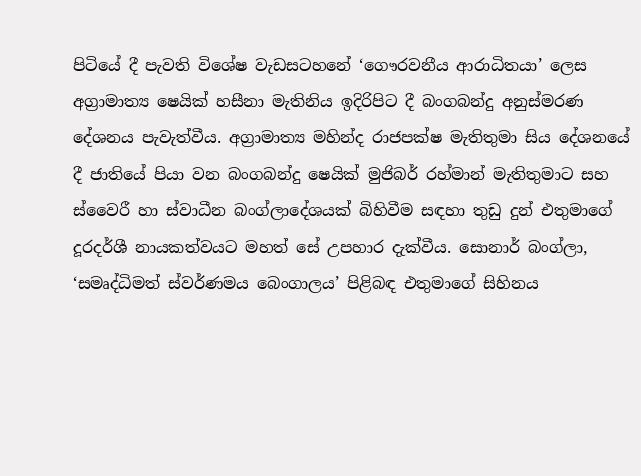පිටියේ දී පැවති විශේෂ වැඩසටහනේ ‘ගෞරවනීය ආරාධිතයා’ ලෙස අග්‍රාමාත්‍ය ෂෙයික් හසීනා මැතිනිය ඉදිරිපිට දී බංගබන්දු අනුස්මරණ දේශනය පැවැත්වීය. අග්‍රාමාත්‍ය මහින්ද රාජපක්ෂ මැතිතුමා සිය දේශනයේ දී ජාතියේ පියා වන බංගබන්දු ෂෙයික් මුජිබර් රහ්මාන් මැතිතුමාට සහ ස්වෛරී හා ස්වාධීන බංග්ලාදේශයක් බිහිවීම සඳහා තුඩු දුන් එතුමාගේ දූරදර්ශී නායකත්වයට මහත් සේ උපහාර දැක්වීය. සොනාර් බංග්ලා, ‘සමෘද්ධිමත් ස්වර්ණමය බෙංගාලය’ පිළිබඳ එතුමාගේ සිහිනය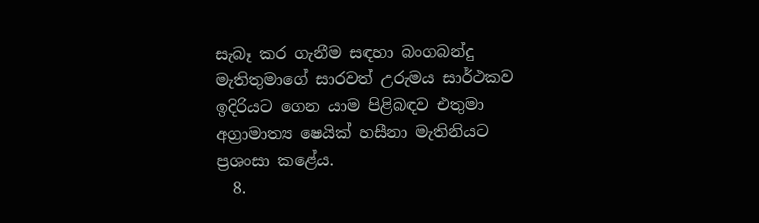සැබෑ කර ගැනීම සඳහා බංගබන්දු මැතිතුමාගේ සාරවත් උරුමය සාර්ථකව ඉදිරියට ගෙන යාම පිළිබඳව එතුමා අග්‍රාමාත්‍ය ෂෙයික් හසීනා මැතිනියට ප්‍රශංසා කළේය.
  8.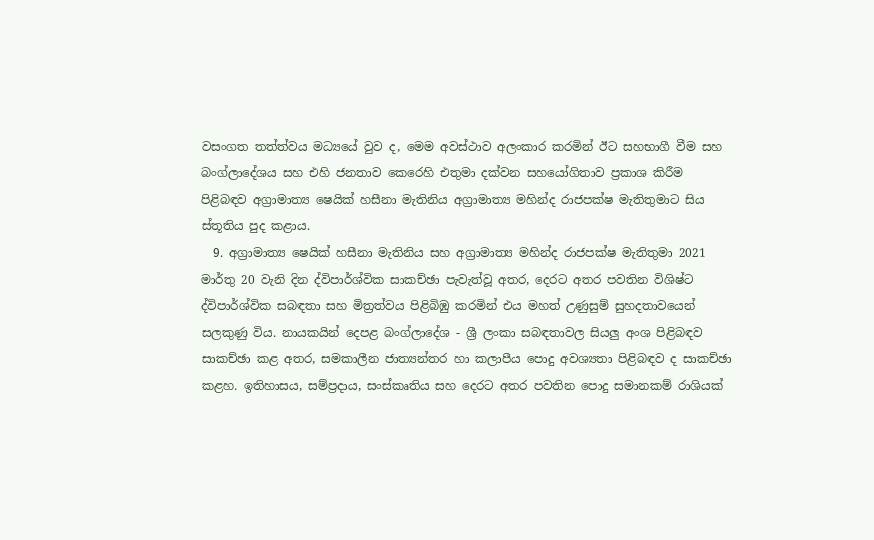වසංගත තත්ත්වය මධ්‍යයේ වුව ද, මෙම අවස්ථාව අලංකාර කරමින් ඊට සහභාගී වීම සහ බංග්ලාදේශය සහ එහි ජනතාව කෙරෙහි එතුමා දක්වන සහයෝගිතාව ප්‍රකාශ කිරීම පිළිබඳව අග්‍රාමාත්‍ය ෂෙයික් හසීනා මැතිනිය අග්‍රාමාත්‍ය මහින්ද රාජපක්ෂ මැතිතුමාට සිය ස්තූතිය පුද කළාය.
  9. අග්‍රාමාත්‍ය ෂෙයික් හසීනා මැතිනිය සහ අග්‍රාමාත්‍ය මහින්ද රාජපක්ෂ මැතිතුමා 2021 මාර්තු 20 වැනි දින ද්විපාර්ශ්වික සාකච්ඡා පැවැත්වූ අතර, දෙරට අතර පවතින විශිෂ්ට ද්විපාර්ශ්වික සබඳතා සහ මිත්‍රත්වය පිළිබිඹු කරමින් එය මහත් උණුසුම් සුහදතාවයෙන් සලකුණු විය. නායකයින් දෙපළ බංග්ලාදේශ - ශ්‍රී ලංකා සබඳතාවල සියලු අංශ පිළිබඳව සාකච්ඡා කළ අතර, සමකාලීන ජාත්‍යන්තර හා කලාපීය පොදු අවශ්‍යතා පිළිබඳව ද සාකච්ඡා කළහ. ඉතිහාසය, සම්ප්‍රදාය, සංස්කෘතිය සහ දෙරට අතර පවතින පොදු සමානකම් රාශියක්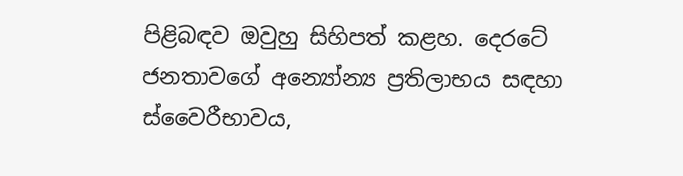පිළිබඳව ඔවුහු සිහිපත් කළහ. දෙරටේ ජනතාවගේ අන්‍යෝන්‍ය ප්‍රතිලාභය සඳහා ස්වෛරීභාවය,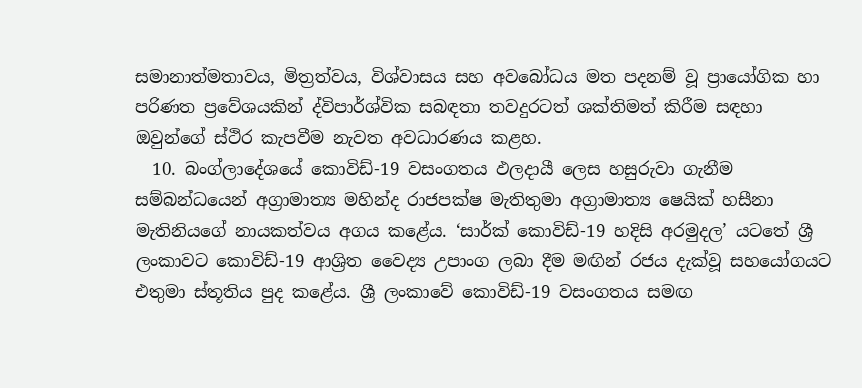සමානාත්මතාවය, මිත්‍රත්වය, විශ්වාසය සහ අවබෝධය මත පදනම් වූ ප්‍රායෝගික හා පරිණත ප්‍රවේශයකින් ද්විපාර්ශ්වික සබඳතා තවදුරටත් ශක්තිමත් කිරීම සඳහා ඔවුන්ගේ ස්ථිර කැපවීම නැවත අවධාරණය කළහ.
  10. බංග්ලාදේශයේ කොවිඩ්-19 වසංගතය ඵලදායී ලෙස හසුරුවා ගැනීම සම්බන්ධයෙන් අග්‍රාමාත්‍ය මහින්ද රාජපක්ෂ මැතිතුමා අග්‍රාමාත්‍ය ෂෙයික් හසීනා මැතිනියගේ නායකත්වය අගය කළේය. ‘සාර්ක් කොවිඩ්-19 හදිසි අරමුදල’ යටතේ ශ්‍රී ලංකාවට කොවිඩ්-19 ආශ්‍රිත වෛද්‍ය උපාංග ලබා දීම මඟින් රජය දැක්වූ සහයෝගයට එතුමා ස්තූතිය පුද කළේය. ශ්‍රී ලංකාවේ කොවිඩ්-19 වසංගතය සමඟ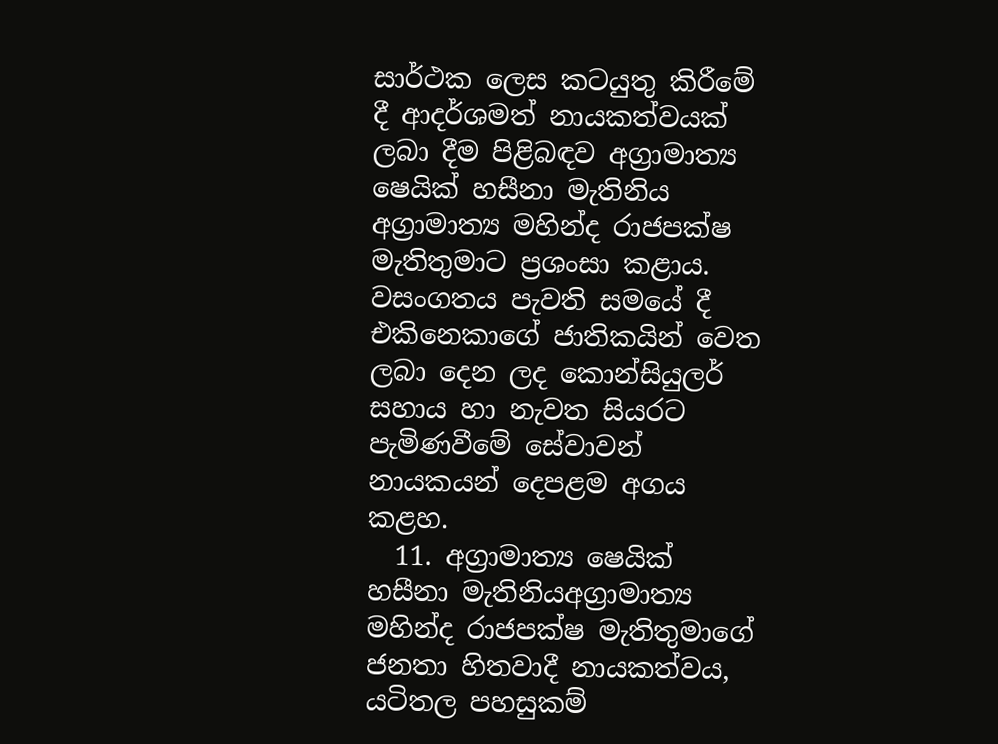සාර්ථක ලෙස කටයුතු කිරීමේ දී ආදර්ශමත් නායකත්වයක් ලබා දීම පිළිබඳව අග්‍රාමාත්‍ය ෂෙයික් හසීනා මැතිනිය අග්‍රාමාත්‍ය මහින්ද රාජපක්ෂ මැතිතුමාට ප්‍රශංසා කළාය. වසංගතය පැවති සමයේ දී එකිනෙකාගේ ජාතිකයින් වෙත ලබා දෙන ලද කොන්සියුලර් සහාය හා නැවත සියරට පැමිණවීමේ සේවාවන් නායකයන් දෙපළම අගය කළහ.
  11. අග්‍රාමාත්‍ය ෂෙයික් හසීනා මැතිනියඅග්‍රාමාත්‍ය මහින්ද රාජපක්ෂ මැතිතුමාගේ ජනතා හිතවාදී නායකත්වය, යටිතල පහසුකම්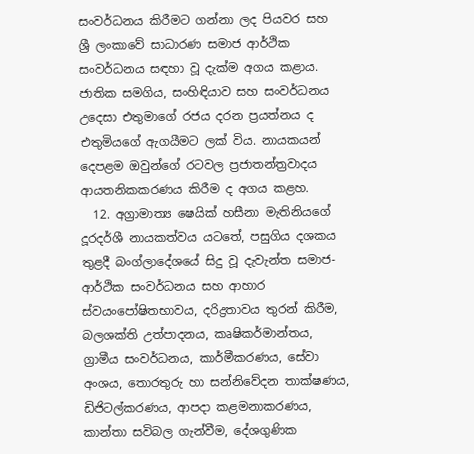සංවර්ධනය කිරීමට ගන්නා ලද පියවර සහ ශ්‍රී ලංකාවේ සාධාරණ සමාජ ආර්ථික සංවර්ධනය සඳහා වූ දැක්ම අගය කළාය. ජාතික සමගිය, සංහිඳියාව සහ සංවර්ධනය උදෙසා එතුමාගේ රජය දරන ප්‍රයත්නය ද එතුමියගේ ඇගයීමට ලක් විය. නායකයන් දෙපළම ඔවුන්ගේ රටවල ප්‍රජාතන්ත්‍රවාදය ආයතනිකකරණය කිරීම ද අගය කළහ.
  12. අග්‍රාමාත්‍ය ෂෙයික් හසීනා මැතිනියගේ දූරදර්ශී නායකත්වය යටතේ, පසුගිය දශකය තුළදී බංග්ලාදේශයේ සිදු වූ දැවැන්ත සමාජ-ආර්ථික සංවර්ධනය සහ ආහාර ස්වයංපෝෂිතභාවය, දරිද්‍රතාවය තුරන් කිරීම, බලශක්ති උත්පාදනය, කෘෂිකර්මාන්තය, ග්‍රාමීය සංවර්ධනය, කාර්මීකරණය, සේවා අංශය, තොරතුරු හා සන්නිවේදන තාක්ෂණය, ඩිජිටල්කරණය, ආපදා කළමනාකරණය, කාන්තා සවිබල ගැන්වීම, දේශගුණික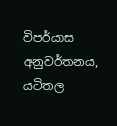විපර්යාස අනුවර්තනය, යටිතල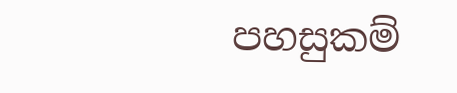පහසුකම්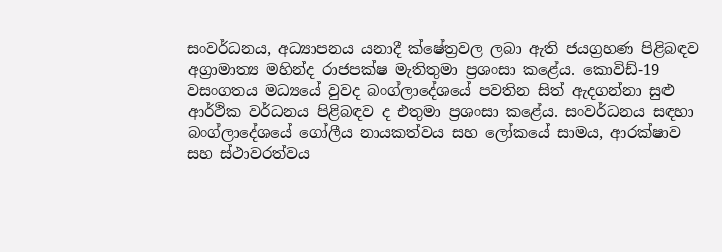සංවර්ධනය, අධ්‍යාපනය යනාදී ක්ෂේත්‍රවල ලබා ඇති ජයග්‍රහණ පිළිබඳව අග්‍රාමාත්‍ය මහින්ද රාජපක්ෂ මැතිතුමා ප්‍රශංසා කළේය. කොවිඩ්-19 වසංගතය මධ්‍යයේ වුවද බංග්ලාදේශයේ පවතින සිත් ඇදගන්නා සුළු ආර්ථික වර්ධනය පිළිබඳව ද එතුමා ප්‍රශංසා කළේය. සංවර්ධනය සඳහා බංග්ලාදේශයේ ගෝලීය නායකත්වය සහ ලෝකයේ සාමය, ආරක්ෂාව සහ ස්ථාවරත්වය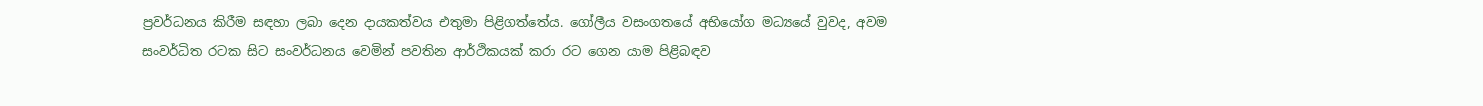ප්‍රවර්ධනය කිරීම සඳහා ලබා දෙන දායකත්වය එතුමා පිළිගත්තේය. ගෝලීය වසංගතයේ අභියෝග මධ්‍යයේ වුවද, අවම සංවර්ධිත රටක සිට සංවර්ධනය වෙමින් පවතින ආර්ථිකයක් කරා රට ගෙන යාම පිළිබඳව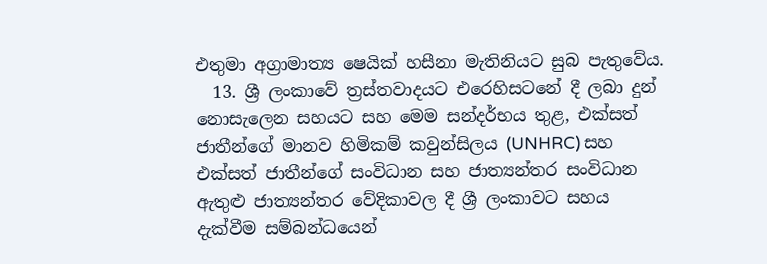එතුමා අග්‍රාමාත්‍ය ෂෙයික් හසීනා මැතිනියට සුබ පැතුවේය.
  13. ශ්‍රී ලංකාවේ ත්‍රස්තවාදයට එරෙහිසටනේ දී ලබා දුන් නොසැලෙන සහයට සහ මෙම සන්දර්භය තුළ, එක්සත් ජාතීන්ගේ මානව හිමිකම් කවුන්සිලය (UNHRC) සහ එක්සත් ජාතීන්ගේ සංවිධාන සහ ජාත්‍යන්තර සංවිධාන ඇතුළු ජාත්‍යන්තර වේදිකාවල දී ශ්‍රී ලංකාවට සහය දැක්වීම සම්බන්ධයෙන්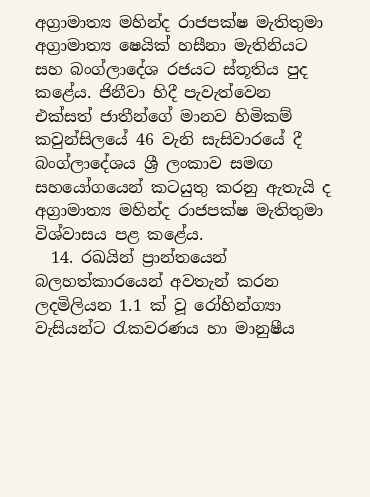අග්‍රාමාත්‍ය මහින්ද රාජපක්ෂ මැතිතුමා අග්‍රාමාත්‍ය ෂෙයික් හසීනා මැතිනියට සහ බංග්ලාදේශ රජයට ස්තූතිය පුද කළේය. ජිනීවා හිදී පැවැත්වෙන එක්සත් ජාතීන්ගේ මානව හිමිකම් කවුන්සිලයේ 46 වැනි සැසිවාරයේ දී බංග්ලාදේශය ශ්‍රී ලංකාව සමඟ සහයෝගයෙන් කටයුතු කරනු ඇතැයි ද අග්‍රාමාත්‍ය මහින්ද රාජපක්ෂ මැතිතුමා විශ්වාසය පළ කළේය.
  14. රඛයින් ප්‍රාන්තයෙන් බලහත්කාරයෙන් අවතැන් කරන ලදමිලියන 1.1 ක් වූ රෝහින්ග්‍යා වැසියන්ට රැකවරණය හා මානුෂීය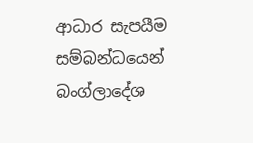ආධාර සැපයීම සම්බන්ධයෙන් බංග්ලාදේශ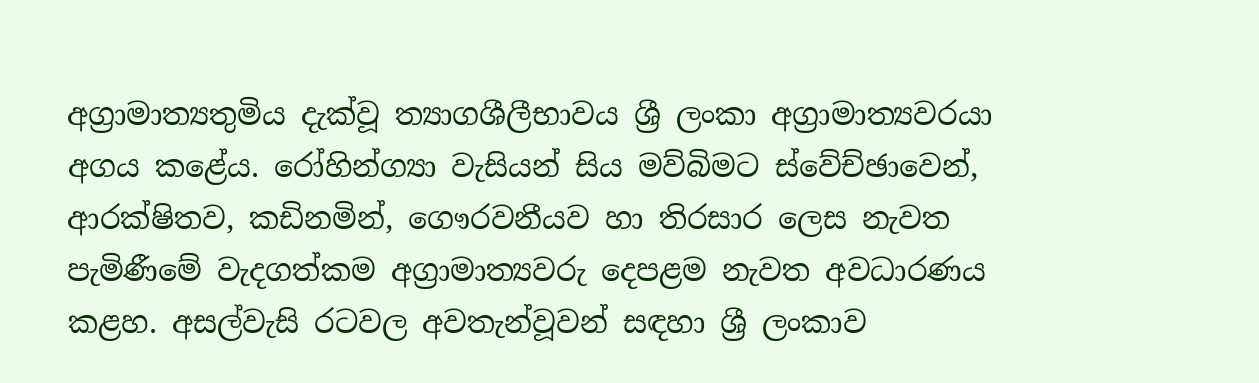අග්‍රාමාත්‍යතුමිය දැක්වූ ත්‍යාගශීලීභාවය ශ්‍රී ලංකා අග්‍රාමාත්‍යවරයා අගය කළේය. රෝහින්ග්‍යා වැසියන් සිය මව්බිමට ස්වේච්ඡාවෙන්, ආරක්ෂිතව, කඩිනමින්, ගෞරවනීයව හා තිරසාර ලෙස නැවත පැමිණීමේ වැදගත්කම අග්‍රාමාත්‍යවරු දෙපළම නැවත අවධාරණය කළහ. අසල්වැසි රටවල අවතැන්වූවන් සඳහා ශ්‍රී ලංකාව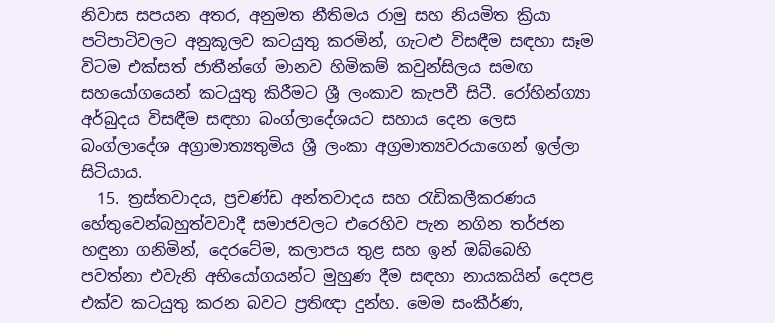නිවාස සපයන අතර, අනුමත නීතිමය රාමු සහ නියමිත ක්‍රියා පටිපාටිවලට අනුකූලව කටයුතු කරමින්, ගැටළු විසඳීම සඳහා සෑම විටම එක්සත් ජාතීන්ගේ මානව හිමිකම් කවුන්සිලය සමඟ සහයෝගයෙන් කටයුතු කිරීමට ශ්‍රී ලංකාව කැපවී සිටී. රෝහින්ග්‍යා අර්බුදය විසඳීම සඳහා බංග්ලාදේශයට සහාය දෙන ලෙස බංග්ලාදේශ අග්‍රාමාත්‍යතුමිය ශ්‍රී ලංකා අග්‍රමාත්‍යවරයාගෙන් ඉල්ලා සිටියාය.
  15. ත්‍රස්තවාදය, ප්‍රචණ්ඩ අන්තවාදය සහ රැඩිකලීකරණය හේතුවෙන්බහුත්වවාදී සමාජවලට එරෙහිව පැන නගින තර්ජන හඳුනා ගනිමින්, දෙරටේම, කලාපය තුළ සහ ඉන් ඔබ්බෙහි පවත්නා එවැනි අභියෝගයන්ට මුහුණ දීම සඳහා නායකයින් දෙපළ එක්ව කටයුතු කරන බවට ප්‍රතිඥා දුන්හ. මෙම සංකීර්ණ,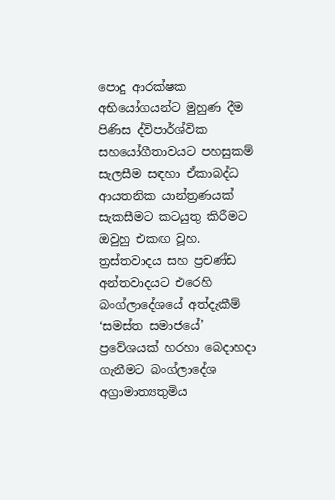පොදු ආරක්ෂක අභියෝගයන්ට මුහුණ දීම පිණිස ද්විපාර්ශ්වික සහයෝගීතාවයට පහසුකම් සැලසීම සඳහා ඒකාබද්ධ ආයතනික යාන්ත්‍රණයක් සැකසීමට කටයුතු කිරීමට ඔවුහු එකඟ වූහ. ත්‍රස්තවාදය සහ ප්‍රචණ්ඩ අන්තවාදයට එරෙහි බංග්ලාදේශයේ අත්දැකීම් ‘සමස්ත සමාජයේ’ ප්‍රවේශයක් හරහා බෙදාහදා ගැනීමට බංග්ලාදේශ අග්‍රාමාත්‍යතුමිය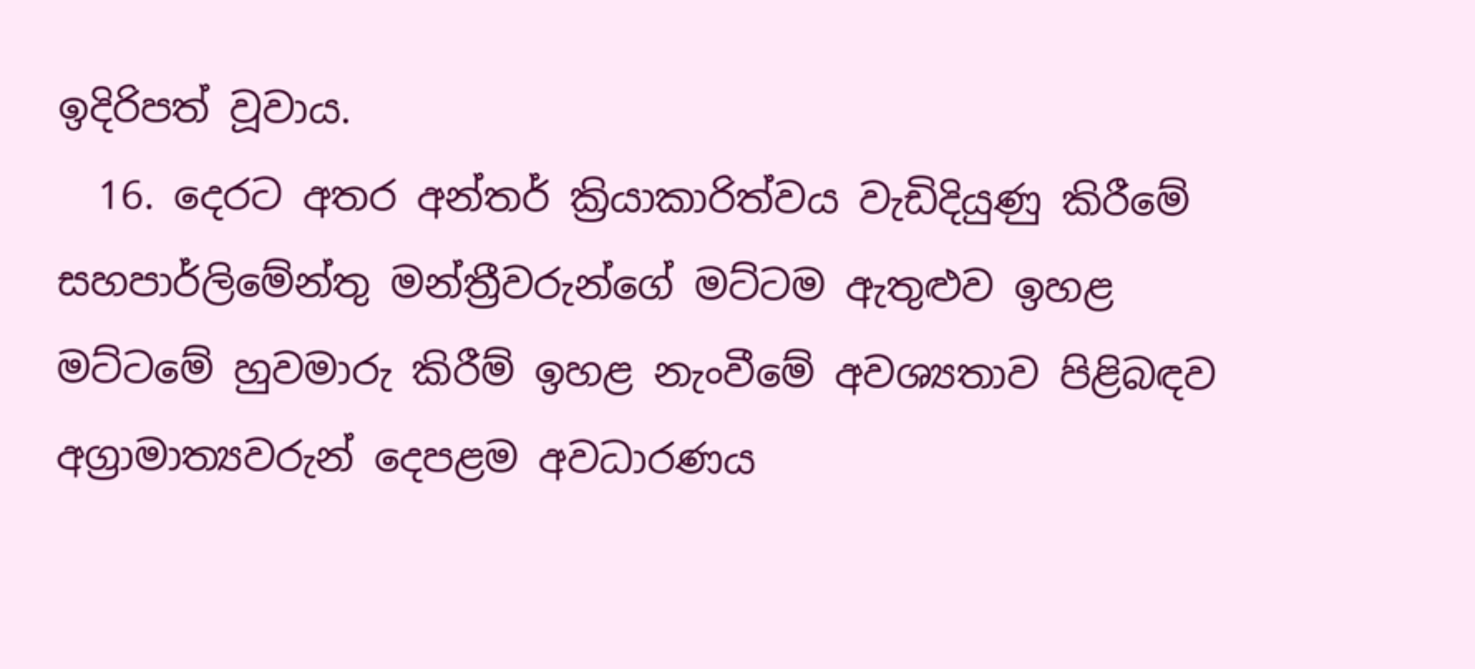ඉදිරිපත් වූවාය.
  16. දෙරට අතර අන්තර් ක්‍රියාකාරිත්වය වැඩිදියුණු කිරීමේ  සහපාර්ලිමේන්තු මන්ත්‍රීවරුන්ගේ මට්ටම ඇතුළුව ඉහළ මට්ටමේ හුවමාරු කිරීම් ඉහළ නැංවීමේ අවශ්‍යතාව පිළිබඳව අග්‍රාමාත්‍යවරුන් දෙපළම අවධාරණය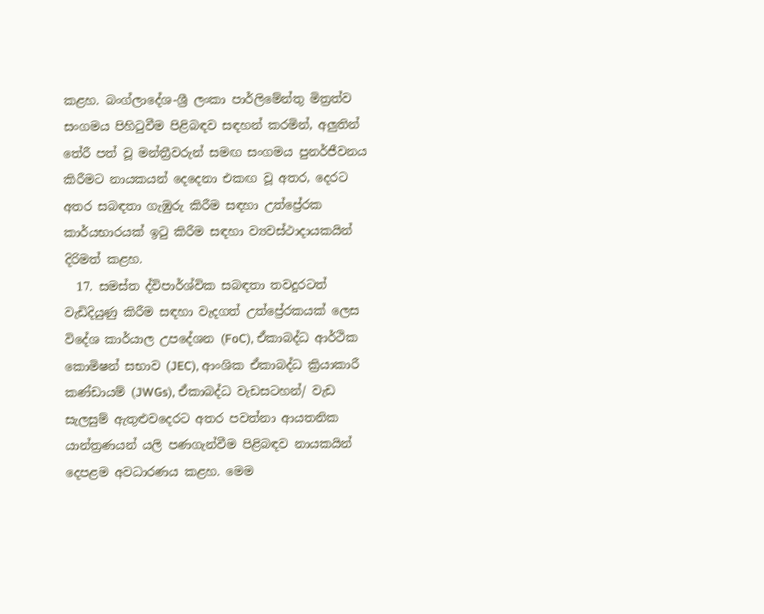කළහ. බංග්ලාදේශ-ශ්‍රී ලංකා පාර්ලිමේන්තු මිත්‍රත්ව සංගමය පිහිටුවීම පිළිබඳව සඳහන් කරමින්, අලුතින් තේරී පත් වූ මන්ත්‍රීවරුන් සමඟ සංගමය පුනර්ජීවනය කිරීමට නායකයන් දෙදෙනා එකඟ වූ අතර, දෙරට අතර සබඳතා ගැඹුරු කිරීම සඳහා උත්ප්‍රේරක කාර්යභාරයක් ඉටු කිරීම සඳහා ව්‍යවස්ථාදායකයින් දිරිමත් කළහ.
  17. සමස්ත ද්විපාර්ශ්වික සබඳතා තවදුරටත් වැඩිදියුණු කිරීම සඳහා වැදගත් උත්ප්‍රේරකයක් ලෙස විදේශ කාර්යාල උපදේශන (FoC), ඒකාබද්ධ ආර්ථික කොමිෂන් සභාව (JEC), ආංශික ඒකාබද්ධ ක්‍රියාකාරී කණ්ඩායම් (JWGs), ඒකාබද්ධ වැඩසටහන්/ වැඩ සැලසුම් ඇතුළුවදෙරට අතර පවත්නා ආයතනික යාන්ත්‍රණයන් යලි පණගැන්වීම පිළිබඳව නායකයින් දෙපළම අවධාරණය කළහ. මෙම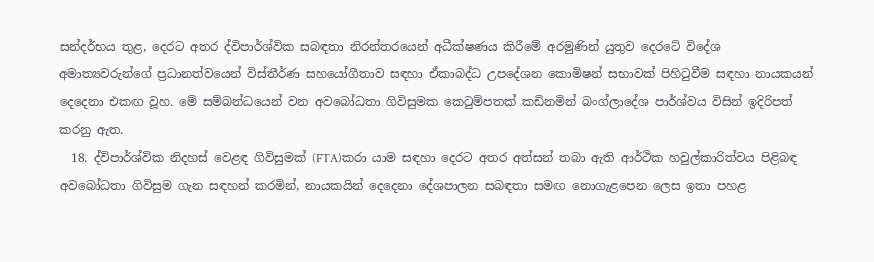සන්දර්භය තුළ, දෙරට අතර ද්විපාර්ශ්වික සබඳතා නිරන්තරයෙන් අධීක්ෂණය කිරීමේ අරමුණින් යුතුව දෙරටේ විදේශ අමාත්‍යවරුන්ගේ ප්‍රධානත්වයෙන් විස්තීර්ණ සහයෝගීතාව සඳහා ඒකාබද්ධ උපදේශන කොමිෂන් සභාවක් පිහිටුවීම සඳහා නායකයන් දෙදෙනා එකඟ වූහ. මේ සම්බන්ධයෙන් වන අවබෝධතා ගිවිසුමක කෙටුම්පතක් කඩිනමින් බංග්ලාදේශ පාර්ශ්වය විසින් ඉදිරිපත් කරනු ඇත.
  18. ද්විපාර්ශ්වික නිදහස් වෙළඳ ගිවිසුමක් (FTA)කරා යාම සඳහා දෙරට අතර අත්සන් තබා ඇති ආර්ථික හවුල්කාරිත්වය පිළිබඳ අවබෝධතා ගිවිසුම ගැන සඳහන් කරමින්, නායකයින් දෙදෙනා දේශපාලන සබඳතා සමඟ නොගැළපෙන ලෙස ඉතා පහළ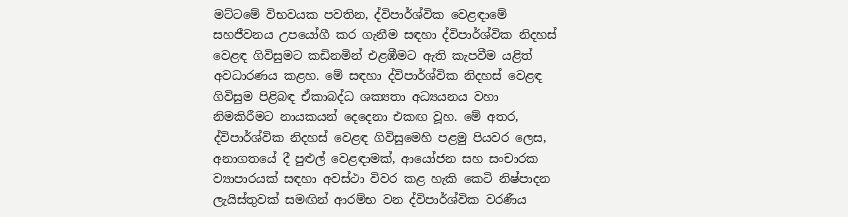මට්ටමේ විභවයක පවතින, ද්විපාර්ශ්වික වෙළඳාමේ සහජීවනය උපයෝගී කර ගැනීම සඳහා ද්විපාර්ශ්වික නිදහස් වෙළඳ ගිවිසුමට කඩිනමින් එළඹීමට ඇති කැපවීම යළිත් අවධාරණය කළහ. මේ සඳහා ද්විපාර්ශ්වික නිදහස් වෙළඳ ගිවිසුම පිළිබඳ ඒකාබද්ධ ශක්‍යතා අධ්‍යයනය වහා නිමකිරීමට නායකයන් දෙදෙනා එකඟ වූහ. මේ අතර, ද්විපාර්ශ්වික නිදහස් වෙළඳ ගිවිසුමෙහි පළමු පියවර ලෙස, අනාගතයේ දී පුළුල් වෙළඳාමක්, ආයෝජන සහ සංචාරක ව්‍යාපාරයක් සඳහා අවස්ථා විවර කළ හැකි කෙටි නිෂ්පාදන ලැයිස්තුවක් සමඟින් ආරම්භ වන ද්විපාර්ශ්වික වරණීය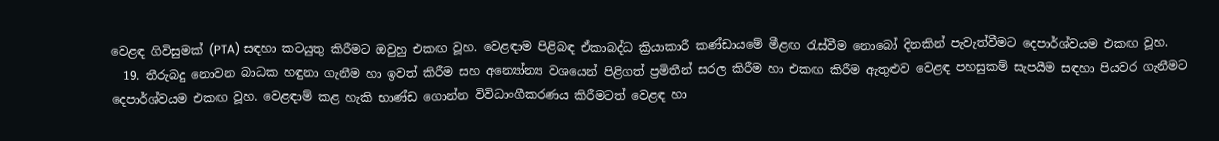වෙළඳ ගිවිසුමක් (PTA) සඳහා කටයුතු කිරීමට ඔවුහු එකඟ වූහ. වෙළඳාම පිළිබඳ ඒකාබද්ධ ක්‍රියාකාරී කණ්ඩායමේ මීළඟ රැස්වීම නොබෝ දිනකින් පැවැත්වීමට දෙපාර්ශ්වයම එකඟ වූහ.
  19. තීරුබදු නොවන බාධක හඳුනා ගැනීම හා ඉවත් කිරීම සහ අන්‍යෝන්‍ය වශයෙන් පිළිගත් ප්‍රමිතීන් සරල කිරීම හා එකඟ කිරීම ඇතුළුව වෙළඳ පහසුකම් සැපයීම සඳහා පියවර ගැනීමට දෙපාර්ශ්වයම එකඟ වූහ. වෙළඳාම් කළ හැකි භාණ්ඩ ගොන්න විවිධාංගීකරණය කිරීමටත් වෙළඳ හා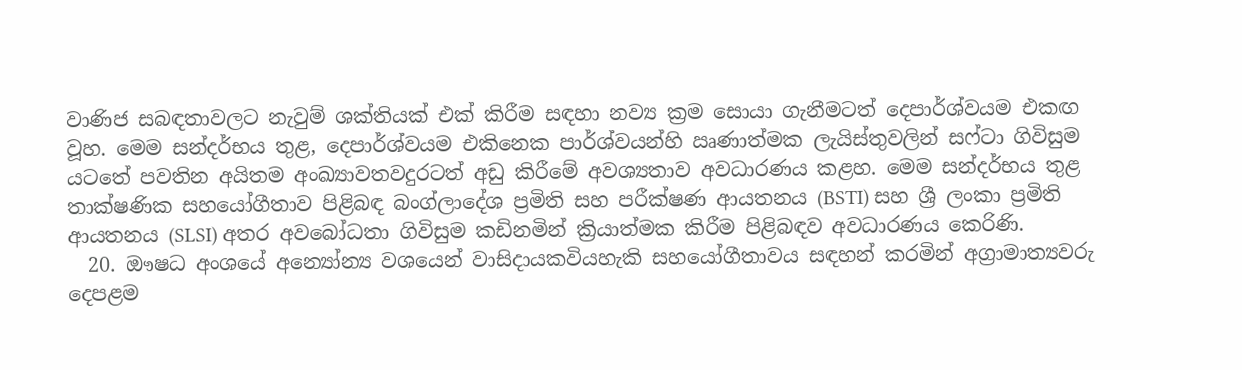වාණිජ සබඳතාවලට නැවුම් ශක්තියක් එක් කිරීම සඳහා නව්‍ය ක්‍රම සොයා ගැනීමටත් දෙපාර්ශ්වයම එකඟ වූහ. මෙම සන්දර්භය තුළ, දෙපාර්ශ්වයම එකිනෙක පාර්ශ්වයන්හි ඍණාත්මක ලැයිස්තුවලින් සෆ්ටා ගිවිසුම යටතේ පවතින අයිතම අංඛ්‍යාවතවදුරටත් අඩු කිරීමේ අවශ්‍යතාව අවධාරණය කළහ. මෙම සන්දර්භය තුළ තාක්ෂණික සහයෝගීතාව පිළිබඳ බංග්ලාදේශ ප්‍රමිති සහ පරීක්ෂණ ආයතනය (BSTI) සහ ශ්‍රී ලංකා ප්‍රමිති ආයතනය (SLSI) අතර අවබෝධතා ගිවිසුම කඩිනමින් ක්‍රියාත්මක කිරීම පිළිබඳව අවධාරණය කෙරිණි.
  20. ඖෂධ අංශයේ අන්‍යෝන්‍ය වශයෙන් වාසිදායකවියහැකි සහයෝගීතාවය සඳහන් කරමින් අග්‍රාමාත්‍යවරු දෙපළම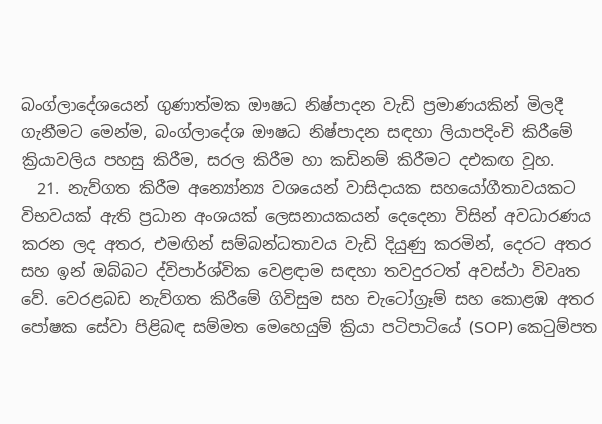බංග්ලාදේශයෙන් ගුණාත්මක ඖෂධ නිෂ්පාදන වැඩි ප්‍රමාණයකින් මිලදී ගැනීමට මෙන්ම, බංග්ලාදේශ ඖෂධ නිෂ්පාදන සඳහා ලියාපදිංචි කිරීමේ ක්‍රියාවලිය පහසු කිරීම, සරල කිරීම හා කඩිනම් කිරීමට දඑකඟ වූහ.
  21. නැව්ගත කිරීම අන්‍යෝන්‍ය වශයෙන් වාසිදායක සහයෝගීතාවයකට විභවයක් ඇති ප්‍රධාන අංශයක් ලෙසනායකයන් දෙදෙනා විසින් අවධාරණය කරන ලද අතර, එමඟින් සම්බන්ධතාවය වැඩි දියුණු කරමින්, දෙරට අතර සහ ඉන් ඔබ්බට ද්විපාර්ශ්වික වෙළඳාම සඳහා තවදුරටත් අවස්ථා විවෘත වේ. වෙරළබඩ නැව්ගත කිරීමේ ගිවිසුම සහ චැටෝග්‍රෑම් සහ කොළඹ අතර පෝෂක සේවා පිළිබඳ සම්මත මෙහෙයුම් ක්‍රියා පටිපාටියේ (SOP) කෙටුම්පත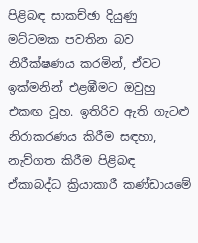පිළිබඳ සාකච්ඡා දියුණු මට්ටමක පවතින බව නිරීක්ෂණය කරමින්, ඒවට ඉක්මනින් එළඹීමට ඔවුහු එකඟ වූහ. ඉතිරිව ඇති ගැටළු නිරාකරණය කිරීම සඳහා, නැව්ගත කිරීම පිළිබඳ ඒකාබද්ධ ක්‍රියාකාරී කණ්ඩායමේ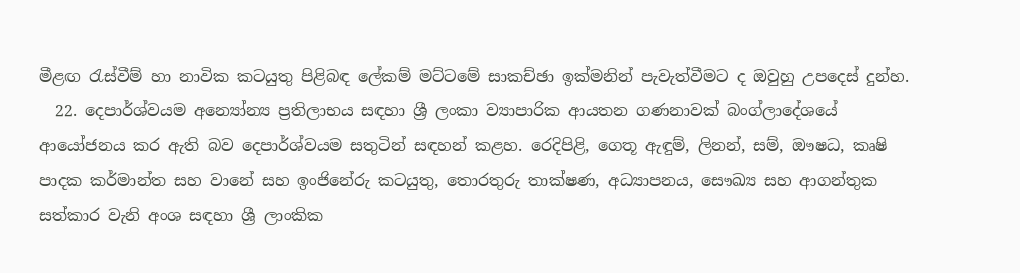මීළඟ රැස්වීම් හා නාවික කටයුතු පිළිබඳ ලේකම් මට්ටමේ සාකච්ඡා ඉක්මනින් පැවැත්වීමට ද ඔවුහු උපදෙස් දුන්හ.
  22. දෙපාර්ශ්වයම අන්‍යෝන්‍ය ප්‍රතිලාභය සඳහා ශ්‍රී ලංකා ව්‍යාපාරික ආයතන ගණනාවක් බංග්ලාදේශයේ ආයෝජනය කර ඇති බව දෙපාර්ශ්වයම සතුටින් සඳහන් කළහ. රෙදිපිළි, ගෙතූ ඇඳුම්, ලිනන්, සම්, ඖෂධ, කෘෂි පාදක කර්මාන්ත සහ වානේ සහ ඉංජිනේරු කටයුතු, තොරතුරු තාක්ෂණ, අධ්‍යාපනය, සෞඛ්‍ය සහ ආගන්තුක සත්කාර වැනි අංශ සඳහා ශ්‍රී ලාංකික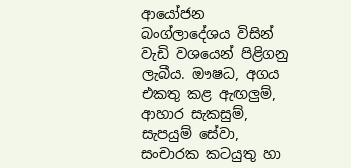ආයෝජන බංග්ලාදේශය විසින් වැඩි වශයෙන් පිළිගනු ලැබීය. ඖෂධ, අගය එකතු කළ ඇඟලුම්, ආහාර සැකසුම්, සැපයුම් සේවා, සංචාරක කටයුතු හා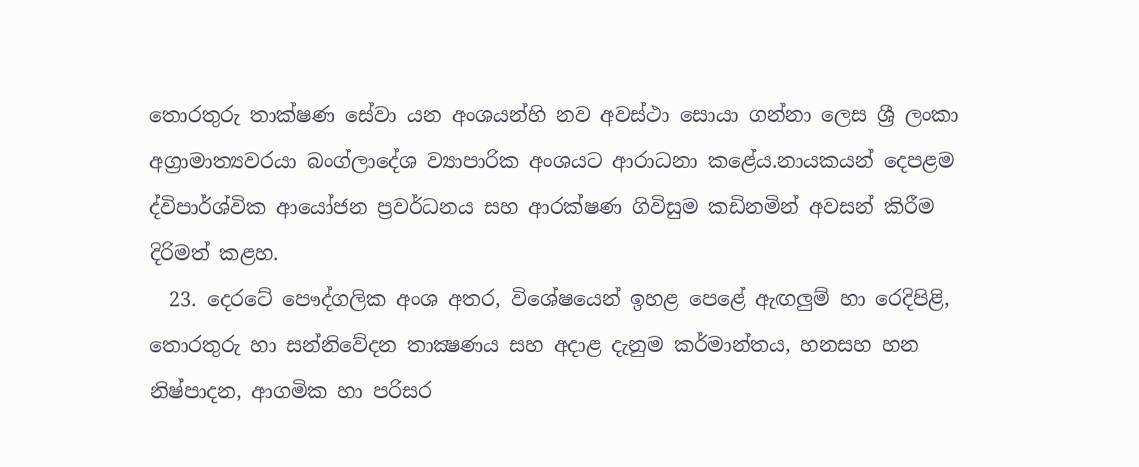තොරතුරු තාක්ෂණ සේවා යන අංශයන්හි නව අවස්ථා සොයා ගන්නා ලෙස ශ්‍රී ලංකා අග්‍රාමාත්‍යවරයා බංග්ලාදේශ ව්‍යාපාරික අංශයට ආරාධනා කළේය.නායකයන් දෙපළම ද්විපාර්ශ්වික ආයෝජන ප්‍රවර්ධනය සහ ආරක්ෂණ ගිවිසුම කඩිනමින් අවසන් කිරීම දිරිමත් කළහ.
  23. දෙරටේ පෞද්ගලික අංශ අතර, විශේෂයෙන් ඉහළ පෙළේ ඇඟලුම් හා රෙදිපිළි, තොරතුරු හා සන්නිවේදන තාක්‍ෂණය සහ අදාළ දැනුම කර්මාන්තය, හනසහ හන නිෂ්පාදන, ආගමික හා පරිසර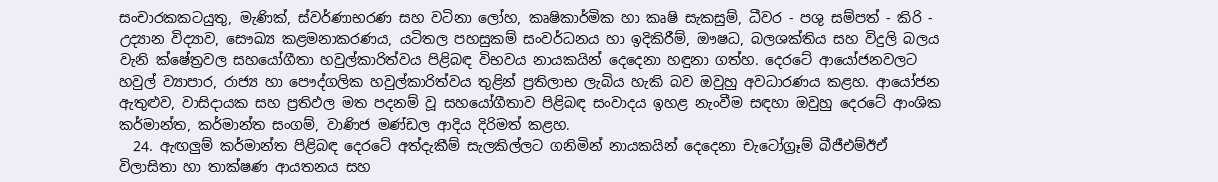සංචාරකකටයුතු, මැණික්, ස්වර්ණාභරණ සහ වටිනා ලෝහ, කෘෂිකාර්මික හා කෘෂි සැකසුම්, ධීවර - පශු සම්පත් - කිරි - උද්‍යාන විද්‍යාව, සෞඛ්‍ය කළමනාකරණය, යටිතල පහසුකම් සංවර්ධනය හා ඉදිකිරීම්, ඖෂධ, බලශක්තිය සහ විදුලි බලය වැනි ක්ෂේත්‍රවල සහයෝගීතා හවුල්කාරිත්වය පිළිබඳ විභවය නායකයින් දෙදෙනා හඳුනා ගත්හ. දෙරටේ ආයෝජනවලට හවුල් ව්‍යාපාර, රාජ්‍ය හා පෞද්ගලික හවුල්කාරිත්වය තුළින් ප්‍රතිලාභ ලැබිය හැකි බව ඔවුහු අවධාරණය කළහ. ආයෝජන ඇතුළුව, වාසිදායක සහ ප්‍රතිඵල මත පදනම් වූ සහයෝගීතාව පිළිබඳ සංවාදය ඉහළ නැංවීම සඳහා ඔවුහු දෙරටේ ආංශික කර්මාන්ත, කර්මාන්ත සංගම්, වාණිජ මණ්ඩල ආදිය දිරිමත් කළහ.
  24. ඇඟලුම් කර්මාන්ත පිළිබඳ දෙරටේ අත්දැකීම් සැලකිල්ලට ගනිමින් නායකයින් දෙදෙනා චැටෝග්‍රෑම් බීජීඑම්ඊඒ විලාසිතා හා තාක්ෂණ ආයතනය සහ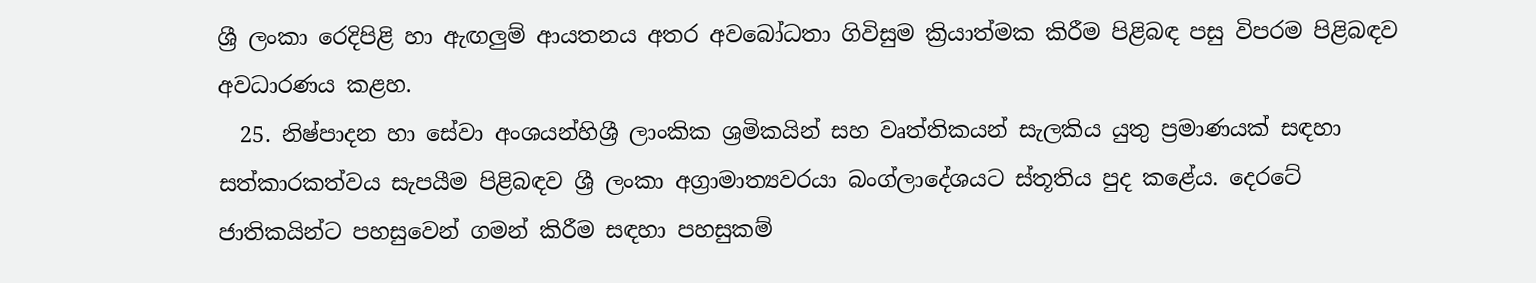ශ්‍රී ලංකා රෙදිපිළි හා ඇඟලුම් ආයතනය අතර අවබෝධතා ගිවිසුම ක්‍රියාත්මක කිරීම පිළිබඳ පසු විපරම පිළිබඳව අවධාරණය කළහ.
  25. නිෂ්පාදන හා සේවා අංශයන්හිශ්‍රී ලාංකික ශ්‍රමිකයින් සහ වෘත්තිකයන් සැලකිය යුතු ප්‍රමාණයක් සඳහා සත්කාරකත්වය සැපයීම පිළිබඳව ශ්‍රී ලංකා අග්‍රාමාත්‍යවරයා බංග්ලාදේශයට ස්තූතිය පුද කළේය. දෙරටේ ජාතිකයින්ට පහසුවෙන් ගමන් කිරීම සඳහා පහසුකම්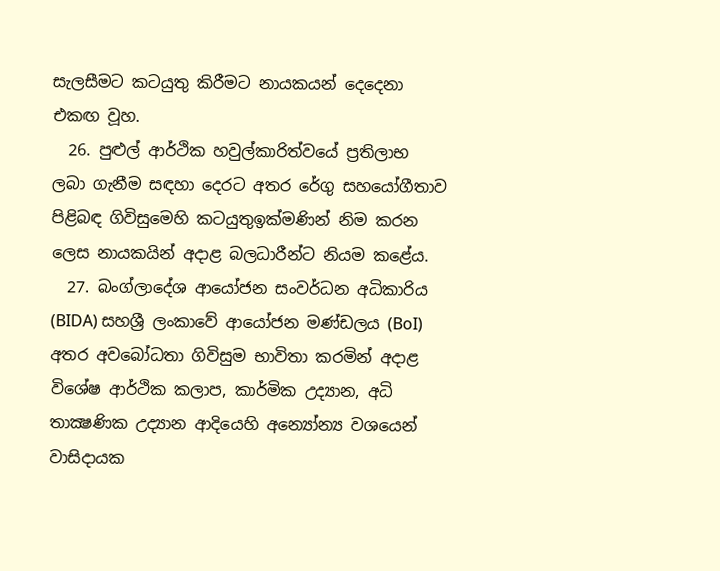සැලසීමට කටයුතු කිරීමට නායකයන් දෙදෙනා එකඟ වූහ.
  26. පුළුල් ආර්ථික හවුල්කාරිත්වයේ ප්‍රතිලාභ ලබා ගැනීම සඳහා දෙරට අතර රේගු සහයෝගීතාව පිළිබඳ ගිවිසුමෙහි කටයුතුඉක්මණින් නිම කරන ලෙස නායකයින් අදාළ බලධාරීන්ට නියම කළේය.
  27. බංග්ලාදේශ ආයෝජන සංවර්ධන අධිකාරිය (BIDA) සහශ්‍රී ලංකාවේ ආයෝජන මණ්ඩලය (BoI) අතර අවබෝධතා ගිවිසුම භාවිතා කරමින් අදාළ විශේෂ ආර්ථික කලාප, කාර්මික උද්‍යාන, අධි තාක්‍ෂණික උද්‍යාන ආදියෙහි අන්‍යෝන්‍ය වශයෙන් වාසිදායක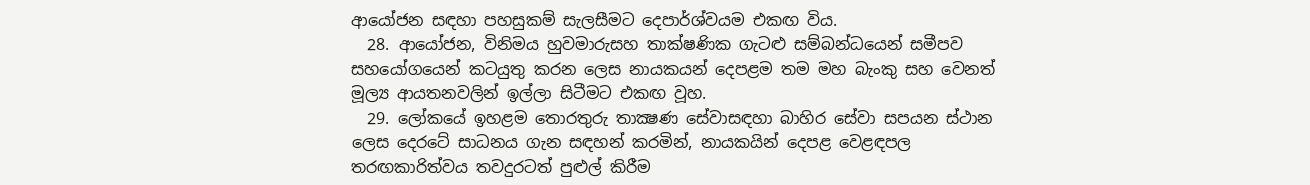ආයෝජන සඳහා පහසුකම් සැලසීමට දෙපාර්ශ්වයම එකඟ විය.
  28. ආයෝජන, විනිමය හුවමාරුසහ තාක්ෂණික ගැටළු සම්බන්ධයෙන් සමීපව සහයෝගයෙන් කටයුතු කරන ලෙස නායකයන් දෙපළම තම මහ බැංකු සහ වෙනත් මූල්‍ය ආයතනවලින් ඉල්ලා සිටීමට එකඟ වූහ.
  29. ලෝකයේ ඉහළම තොරතුරු තාක්‍ෂණ සේවාසඳහා බාහිර සේවා සපයන ස්ථාන ලෙස දෙරටේ සාධනය ගැන සඳහන් කරමින්, නායකයින් දෙපළ වෙළඳපල තරඟකාරිත්වය තවදුරටත් පුළුල් කිරීම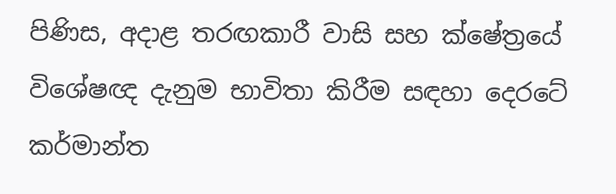පිණිස, අදාළ තරඟකාරී වාසි සහ ක්ෂේත්‍රයේ විශේෂඥ දැනුම භාවිතා කිරීම සඳහා දෙරටේ කර්මාන්ත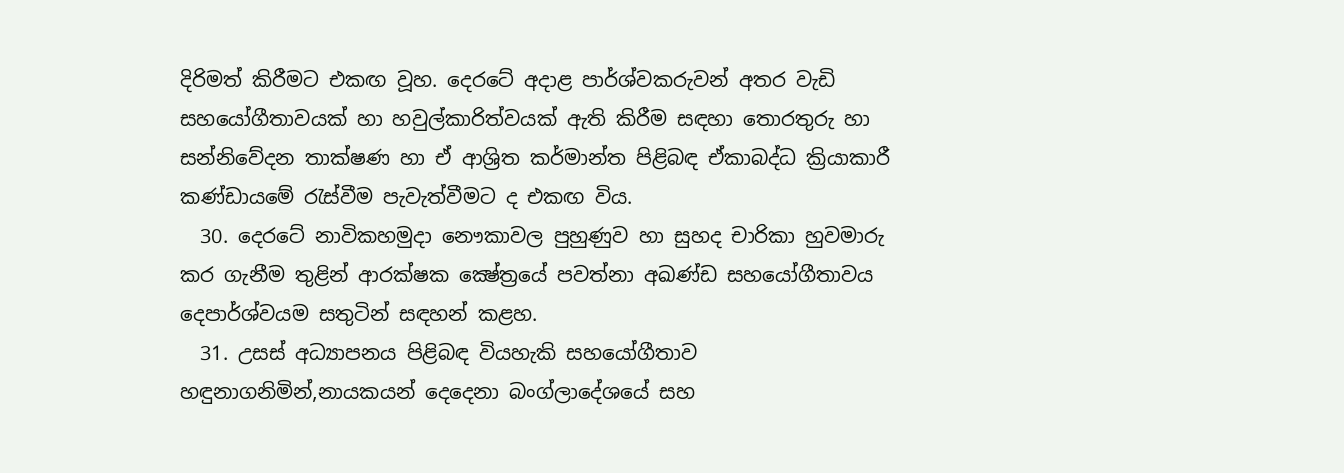දිරිමත් කිරීමට එකඟ වූහ. දෙරටේ අදාළ පාර්ශ්වකරුවන් අතර වැඩි සහයෝගීතාවයක් හා හවුල්කාරිත්වයක් ඇති කිරීම සඳහා තොරතුරු හා සන්නිවේදන තාක්ෂණ හා ඒ ආශ්‍රිත කර්මාන්ත පිළිබඳ ඒකාබද්ධ ක්‍රියාකාරී කණ්ඩායමේ රැස්වීම පැවැත්වීමට ද එකඟ විය.
  30. දෙරටේ නාවිකහමුදා නෞකාවල පුහුණුව හා සුහද චාරිකා හුවමාරු කර ගැනීම තුළින් ආරක්ෂක ක්‍ෂේත්‍රයේ පවත්නා අඛණ්ඩ සහයෝගීතාවය දෙපාර්ශ්වයම සතුටින් සඳහන් කළහ.
  31. උසස් අධ්‍යාපනය පිළිබඳ වියහැකි සහයෝගීතාව හඳුනාගනිමින්,නායකයන් දෙදෙනා බංග්ලාදේශයේ සහ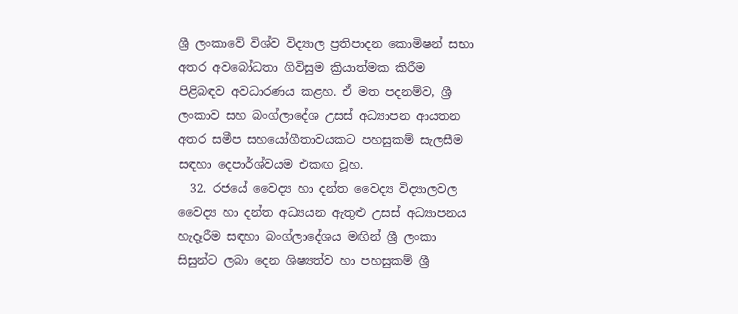ශ්‍රී ලංකාවේ විශ්ව විද්‍යාල ප්‍රතිපාදන කොමිෂන් සභා අතර අවබෝධතා ගිවිසුම ක්‍රියාත්මක කිරීම පිළිබඳව අවධාරණය කළහ. ඒ මත පදනම්ව, ශ්‍රී ලංකාව සහ බංග්ලාදේශ උසස් අධ්‍යාපන ආයතන අතර සමීප සහයෝගීතාවයකට පහසුකම් සැලසීම සඳහා දෙපාර්ශ්වයම එකඟ වූහ.
  32. රජයේ වෛද්‍ය හා දන්ත වෛද්‍ය විද්‍යාලවල වෛද්‍ය හා දන්ත අධ්‍යයන ඇතුළු උසස් අධ්‍යාපනය හැදෑරීම සඳහා බංග්ලාදේශය මඟින් ශ්‍රී ලංකා සිසුන්ට ලබා දෙන ශිෂ්‍යත්ව හා පහසුකම් ශ්‍රී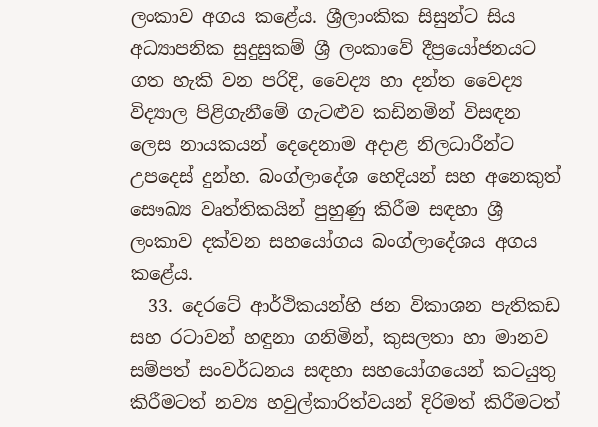ලංකාව අගය කළේය. ශ්‍රීලාංකික සිසුන්ට සිය අධ්‍යාපනික සුදුසුකම් ශ්‍රී ලංකාවේ දීප්‍රයෝජනයට ගත හැකි වන පරිදි, වෛද්‍ය හා දන්ත වෛද්‍ය විද්‍යාල පිළිගැනීමේ ගැටළුව කඩිනමින් විසඳන ලෙස නායකයන් දෙදෙනාම අදාළ නිලධාරීන්ට උපදෙස් දුන්හ. බංග්ලාදේශ හෙදියන් සහ අනෙකුත් සෞඛ්‍ය වෘත්තිකයින් පුහුණු කිරීම සඳහා ශ්‍රී ලංකාව දක්වන සහයෝගය බංග්ලාදේශය අගය කළේය.
  33. දෙරටේ ආර්ථිකයන්හි ජන විකාශන පැතිකඩ සහ රටාවන් හඳුනා ගනිමින්, කුසලතා හා මානව සම්පත් සංවර්ධනය සඳහා සහයෝගයෙන් කටයුතු කිරීමටත් නව්‍ය හවුල්කාරිත්වයන් දිරිමත් කිරීමටත්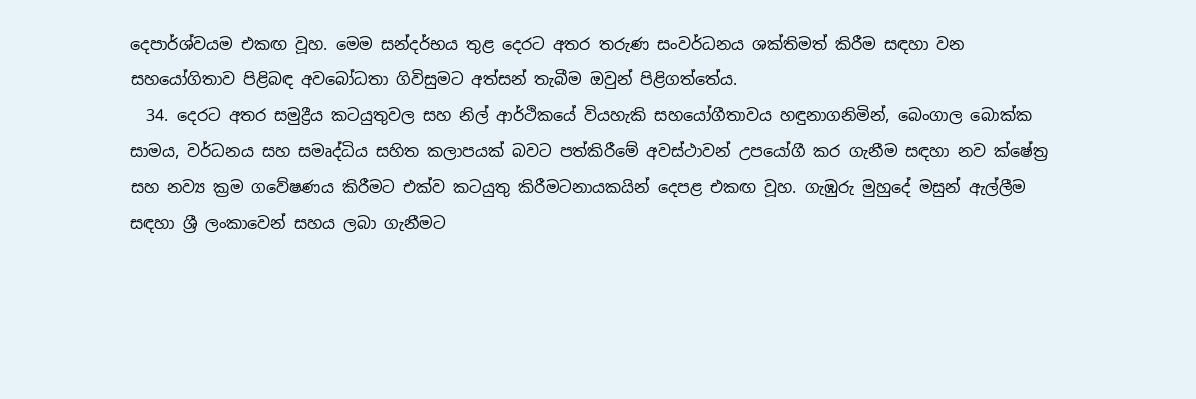දෙපාර්ශ්වයම එකඟ වූහ. මෙම සන්දර්භය තුළ දෙරට අතර තරුණ සංවර්ධනය ශක්තිමත් කිරීම සඳහා වන සහයෝගිතාව පිළිබඳ අවබෝධතා ගිවිසුමට අත්සන් තැබීම ඔවුන් පිළිගත්තේය.
  34. දෙරට අතර සමුද්‍රීය කටයුතුවල සහ නිල් ආර්ථිකයේ වියහැකි සහයෝගීතාවය හඳුනාගනිමින්, බෙංගාල බොක්ක සාමය, වර්ධනය සහ සමෘද්ධිය සහිත කලාපයක් බවට පත්කිරීමේ අවස්ථාවන් උපයෝගී කර ගැනීම සඳහා නව ක්ෂේත්‍ර සහ නව්‍ය ක්‍රම ගවේෂණය කිරීමට එක්ව කටයුතු කිරීමටනායකයින් දෙපළ එකඟ වූහ. ගැඹුරු මුහුදේ මසුන් ඇල්ලීම සඳහා ශ්‍රී ලංකාවෙන් සහය ලබා ගැනීමට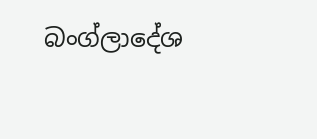බංග්ලාදේශ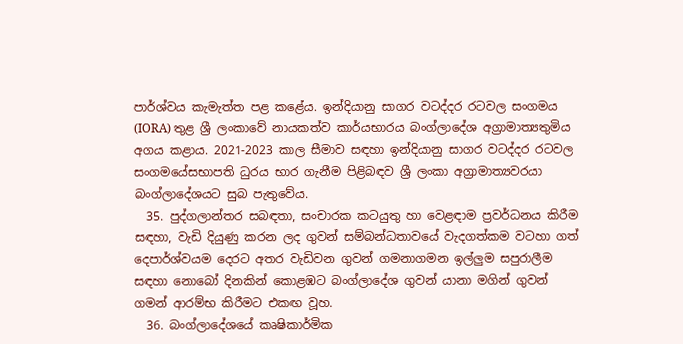පාර්ශ්වය කැමැත්ත පළ කළේය. ඉන්දියානු සාගර වටද්දර රටවල සංගමය (IORA) තුළ ශ්‍රී ලංකාවේ නායකත්ව කාර්යභාරය බංග්ලාදේශ අග්‍රාමාත්‍යතුමිය අගය කළාය. 2021-2023 කාල සීමාව සඳහා ඉන්දියානු සාගර වටද්දර රටවල සංගමයේසභාපති ධුරය භාර ගැනීම පිළිබඳව ශ්‍රී ලංකා අග්‍රාමාත්‍යවරයා බංග්ලාදේශයට සුබ පැතුවේය.
  35. පුද්ගලාන්තර සබඳතා, සංචාරක කටයුතු හා වෙළඳාම ප්‍රවර්ධනය කිරීම සඳහා, වැඩි දියුණු කරන ලද ගුවන් සම්බන්ධතාවයේ වැදගත්කම වටහා ගත් දෙපාර්ශ්වයම දෙරට අතර වැඩිවන ගුවන් ගමනාගමන ඉල්ලුම සපුරාලීම සඳහා නොබෝ දිනකින් කොළඹට බංග්ලාදේශ ගුවන් යානා මගින් ගුවන් ගමන් ආරම්භ කිරීමට එකඟ වූහ.
  36. බංග්ලාදේශයේ කෘෂිකාර්මික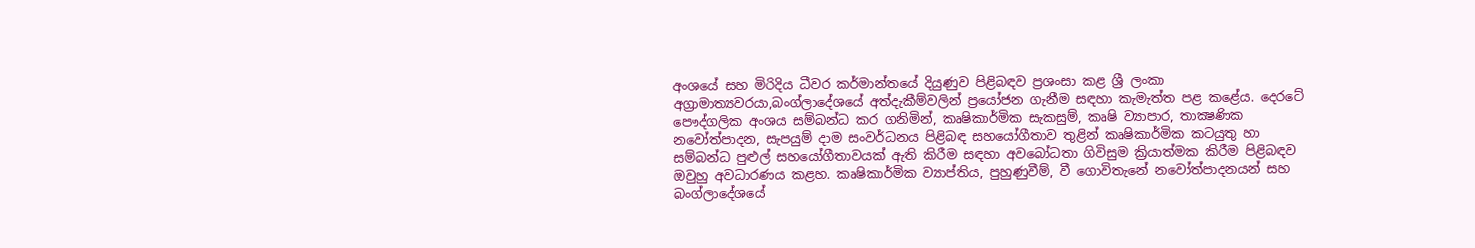අංශයේ සහ මිරිදිය ධීවර කර්මාන්තයේ දියුණුව පිළිබඳව ප්‍රශංසා කළ ශ්‍රී ලංකා අග්‍රාමාත්‍යවරයා,බංග්ලාදේශයේ අත්දැකීම්වලින් ප්‍රයෝජන ගැනීම සඳහා කැමැත්ත පළ කළේය. දෙරටේ පෞද්ගලික අංශය සම්බන්ධ කර ගනිමින්, කෘෂිකාර්මික සැකසුම්, කෘෂි ව්‍යාපාර, තාක්‍ෂණික නවෝත්පාදන, සැපයුම් දාම සංවර්ධනය පිළිබඳ සහයෝගීතාව තුළින් කෘෂිකාර්මික කටයුතු හා සම්බන්ධ පුළුල් සහයෝගීතාවයක් ඇති කිරීම සඳහා අවබෝධතා ගිවිසුම ක්‍රියාත්මක කිරීම පිළිබඳව ඔවුහු අවධාරණය කළහ. කෘෂිකාර්මික ව්‍යාප්තිය, පුහුණුවීම්, වී ගොවිතැනේ නවෝත්පාදනයන් සහ බංග්ලාදේශයේ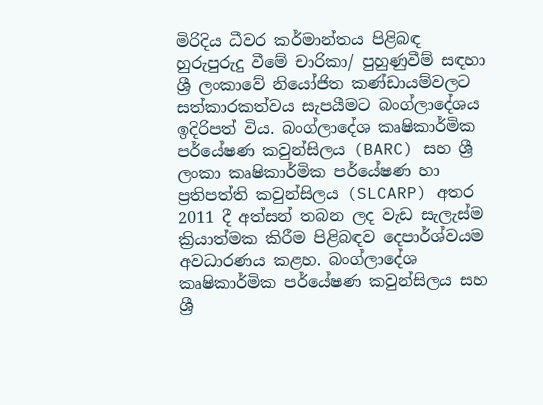මිරිදිය ධීවර කර්මාන්තය පිළිබඳ හුරුපුරුදු වීමේ චාරිකා/ පුහුණුවීම් සඳහා ශ්‍රී ලංකාවේ නියෝජිත කණ්ඩායම්වලට සත්කාරකත්වය සැපයීමට බංග්ලාදේශය ඉදිරිපත් විය. බංග්ලාදේශ කෘෂිකාර්මික පර්යේෂණ කවුන්සිලය (BARC) සහ ශ්‍රී ලංකා කෘෂිකාර්මික පර්යේෂණ හා ප්‍රතිපත්ති කවුන්සිලය (SLCARP) අතර 2011 දී අත්සන් තබන ලද වැඩ සැලැස්ම ක්‍රියාත්මක කිරීම පිළිබඳව දෙපාර්ශ්වයම අවධාරණය කළහ. බංග්ලාදේශ කෘෂිකාර්මික පර්යේෂණ කවුන්සිලය සහ ශ්‍රී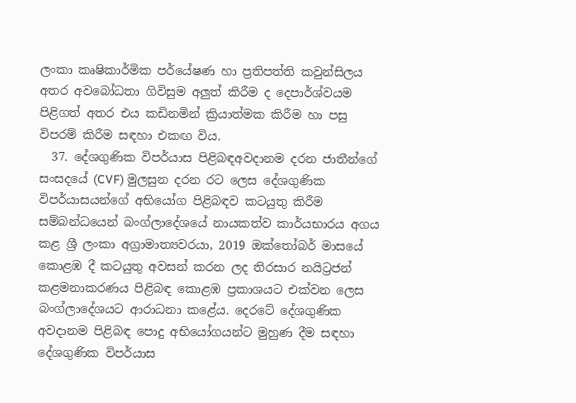ලංකා කෘෂිකාර්මික පර්යේෂණ හා ප්‍රතිපත්ති කවුන්සිලය අතර අවබෝධතා ගිවිසුම අලුත් කිරීම ද දෙපාර්ශ්වයම පිළිගත් අතර එය කඩිනමින් ක්‍රියාත්මක කිරීම හා පසු විපරම් කිරීම සඳහා එකඟ විය.
  37. දේශගුණික විපර්යාස පිළිබඳඅවදානම දරන ජාතීන්ගේ සංසදයේ (CVF) මුලසුන දරන රට ලෙස දේශගුණික විපර්යාසයන්ගේ අභියෝග පිළිබඳව කටයුතු කිරීම සම්බන්ධයෙන් බංග්ලාදේශයේ නායකත්ව කාර්යභාරය අගය කළ ශ්‍රී ලංකා අග්‍රාමාත්‍යවරයා, 2019 ඔක්තෝබර් මාසයේ කොළඹ දී කටයුතු අවසන් කරන ලද තිරසාර නයිට්‍රජන් කළමනාකරණය පිළිබඳ කොළඹ ප්‍රකාශයට එක්වන ලෙස බංග්ලාදේශයට ආරාධනා කළේය. දෙරටේ දේශගුණික අවදානම පිළිබඳ පොදු අභියෝගයන්ට මුහුණ දීම සඳහා දේශගුණික විපර්යාස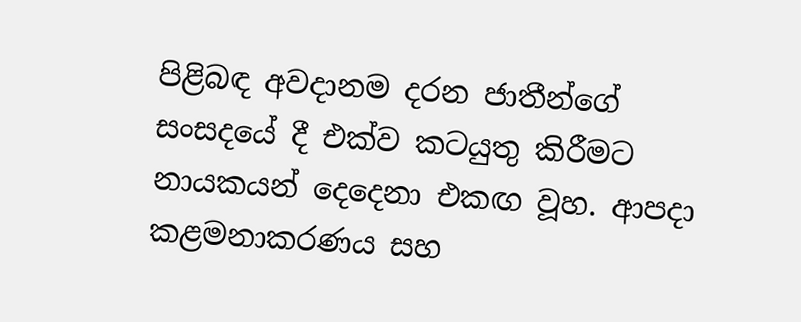පිළිබඳ අවදානම දරන ජාතීන්ගේ සංසදයේ දී එක්ව කටයුතු කිරීමට නායකයන් දෙදෙනා එකඟ වූහ. ආපදා කළමනාකරණය සහ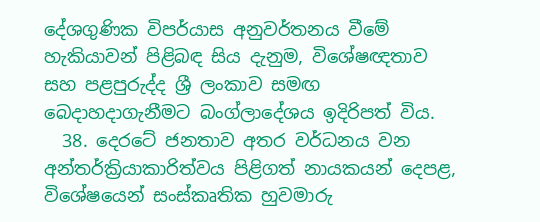දේශගුණික විපර්යාස අනුවර්තනය වීමේ හැකියාවන් පිළිබඳ සිය දැනුම, විශේෂඥතාව සහ පළපුරුද්ද ශ්‍රී ලංකාව සමඟ බෙදාහදාගැනීමට බංග්ලාදේශය ඉදිරිපත් විය.
  38. දෙරටේ ජනතාව අතර වර්ධනය වන අන්තර්ක්‍රියාකාරිත්වය පිළිගත් නායකයන් දෙපළ, විශේෂයෙන් සංස්කෘතික හුවමාරු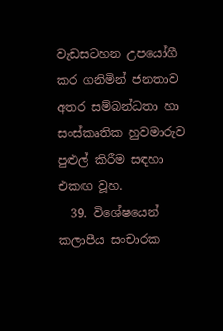වැඩසටහන උපයෝගී කර ගනිමින් ජනතාව අතර සම්බන්ධතා හා සංස්කෘතික හුවමාරුව පුළුල් කිරීම සඳහා එකඟ වූහ.
  39. විශේෂයෙන් කලාපීය සංචාරක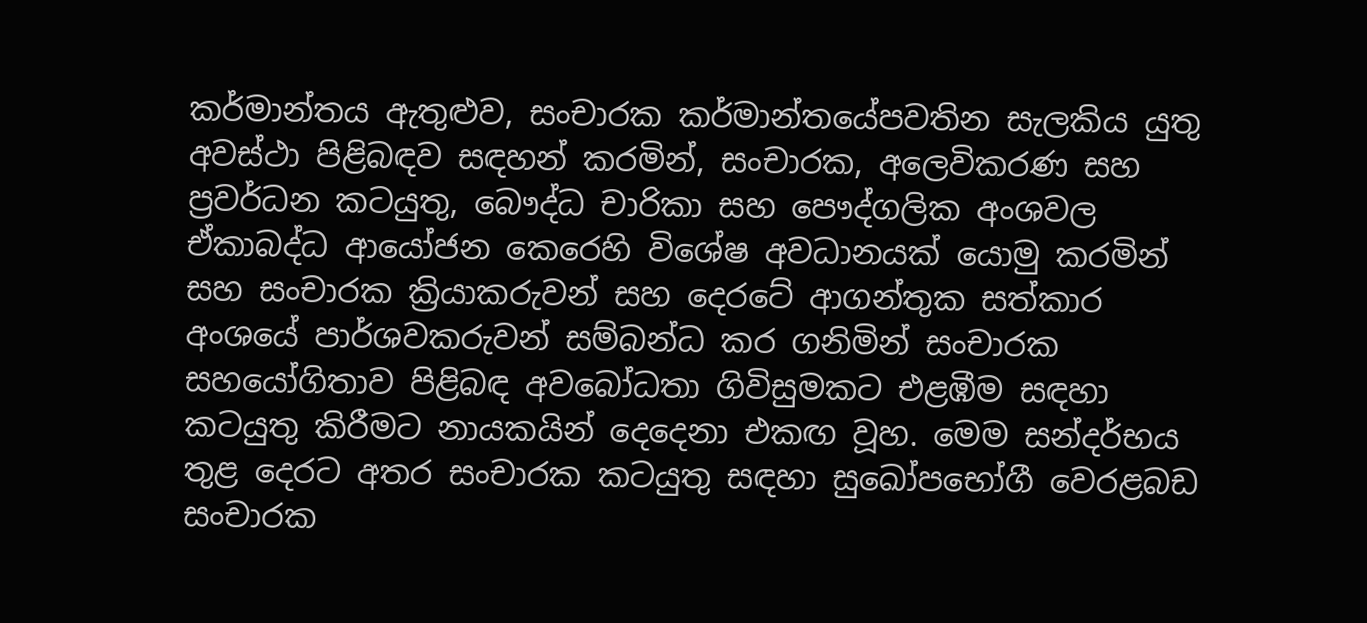කර්මාන්තය ඇතුළුව, සංචාරක කර්මාන්තයේපවතින සැලකිය යුතු අවස්ථා පිළිබඳව සඳහන් කරමින්, සංචාරක, අලෙවිකරණ සහ ප්‍රවර්ධන කටයුතු, බෞද්ධ චාරිකා සහ පෞද්ගලික අංශවල ඒකාබද්ධ ආයෝජන කෙරෙහි විශේෂ අවධානයක් යොමු කරමින් සහ සංචාරක ක්‍රියාකරුවන් සහ දෙරටේ ආගන්තුක සත්කාර අංශයේ පාර්ශවකරුවන් සම්බන්ධ කර ගනිමින් සංචාරක සහයෝගිතාව පිළිබඳ අවබෝධතා ගිවිසුමකට එළඹීම සඳහා කටයුතු කිරීමට නායකයින් දෙදෙනා එකඟ වූහ. මෙම සන්දර්භය තුළ දෙරට අතර සංචාරක කටයුතු සඳහා සුඛෝපභෝගී වෙරළබඩ සංචාරක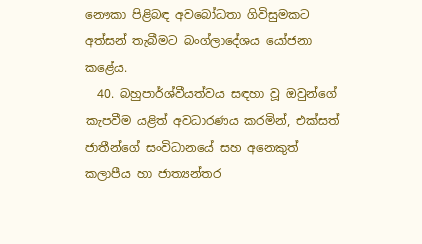නෞකා පිළිබඳ අවබෝධතා ගිවිසුමකට අත්සන් තැබීමට බංග්ලාදේශය යෝජනා කළේය.
  40. බහුපාර්ශ්වීයත්වය සඳහා වූ ඔවුන්ගේ කැපවීම යළිත් අවධාරණය කරමින්, එක්සත් ජාතීන්ගේ සංවිධානයේ සහ අනෙකුත් කලාපීය හා ජාත්‍යන්තර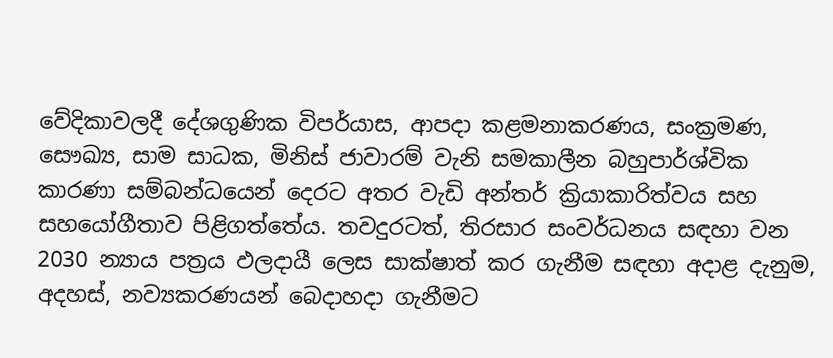වේදිකාවලදී දේශගුණික විපර්යාස, ආපදා කළමනාකරණය, සංක්‍රමණ, සෞඛ්‍ය, සාම සාධක, මිනිස් ජාවාරම් වැනි සමකාලීන බහුපාර්ශ්වික කාරණා සම්බන්ධයෙන් දෙරට අතර වැඩි අන්තර් ක්‍රියාකාරිත්වය සහ සහයෝගීතාව පිළිගත්තේය. තවදුරටත්, තිරසාර සංවර්ධනය සඳහා වන 2030 න්‍යාය පත්‍රය ඵලදායී ලෙස සාක්ෂාත් කර ගැනීම සඳහා අදාළ දැනුම, අදහස්, නව්‍යකරණයන් බෙදාහදා ගැනීමට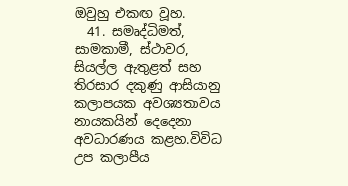ඔවුහු එකඟ වූහ.
  41. සමෘද්ධිමත්, සාමකාමී, ස්ථාවර, සියල්ල ඇතුළත් සහ තිරසාර දකුණු ආසියානු කලාපයක අවශ්‍යතාවය නායකයින් දෙදෙනා අවධාරණය කළහ.විවිධ උප කලාපීය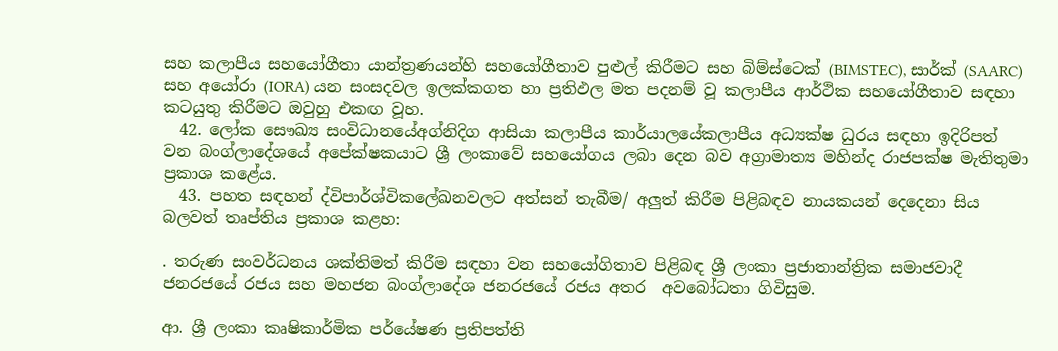සහ කලාපීය සහයෝගීතා යාන්ත්‍රණයන්හි සහයෝගීතාව පුළුල් කිරීමට සහ බිම්ස්ටෙක් (BIMSTEC), සාර්ක් (SAARC) සහ අයෝරා (IORA) යන සංසදවල ඉලක්කගත හා ප්‍රතිඵල මත පදනම් වූ කලාපීය ආර්ථික සහයෝගීතාව සඳහා කටයුතු කිරීමට ඔවුහු එකඟ වූහ.
  42. ලෝක සෞඛ්‍ය සංවිධානයේඅග්නිදිග ආසියා කලාපීය කාර්යාලයේකලාපීය අධ්‍යක්ෂ ධුරය සඳහා ඉදිරිපත් වන බංග්ලාදේශයේ අපේක්ෂකයාට ශ්‍රී ලංකාවේ සහයෝගය ලබා දෙන බව අග්‍රාමාත්‍ය මහින්ද රාජපක්ෂ මැතිතුමා ප්‍රකාශ කළේය.
  43. පහත සඳහන් ද්විපාර්ශ්විකලේඛනවලට අත්සන් තැබීම/ අලුත් කිරීම පිළිබඳව නායකයන් දෙදෙනා සිය බලවත් තෘප්තිය ප්‍රකාශ කළහ:

. තරුණ සංවර්ධනය ශක්තිමත් කිරීම සඳහා වන සහයෝගිතාව පිළිබඳ ශ්‍රී ලංකා ප්‍රජාතාන්ත්‍රික සමාජවාදී ජනරජයේ රජය සහ මහජන බංග්ලාදේශ ජනරජයේ රජය අතර  අවබෝධතා ගිවිසුම.

ආ. ශ්‍රී ලංකා කෘෂිකාර්මික පර්යේෂණ ප්‍රතිපත්ති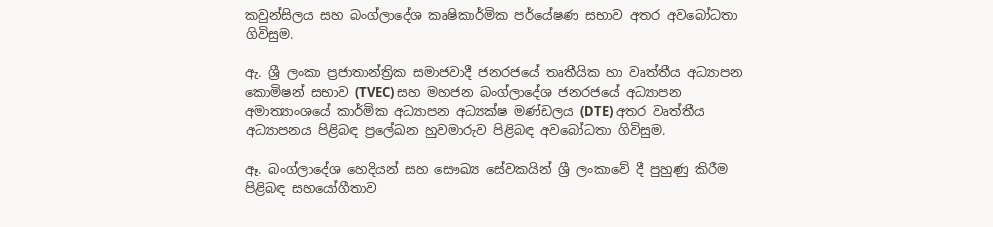කවුන්සිලය සහ බංග්ලාදේශ කෘෂිකාර්මික පර්යේෂණ සභාව අතර අවබෝධතා ගිවිසුම.

ඇ. ශ්‍රී ලංකා ප්‍රජාතාන්ත්‍රික සමාජවාදී ජනරජයේ තෘතීයික හා වෘත්තීය අධ්‍යාපන කොමිෂන් සභාව (TVEC) සහ මහජන බංග්ලාදේශ ජනරජයේ අධ්‍යාපන අමාත්‍යාංශයේ කාර්මික අධ්‍යාපන අධ්‍යක්ෂ මණ්ඩලය (DTE) අතර වෘත්තීය අධ්‍යාපනය පිළිබඳ ප්‍රලේඛන හුවමාරුව පිළිබඳ අවබෝධතා ගිවිසුම.

ඈ. බංග්ලාදේශ හෙදියන් සහ සෞඛ්‍ය සේවකයින් ශ්‍රී ලංකාවේ දී පුහුණු කිරීම පිළිබඳ සහයෝගීතාව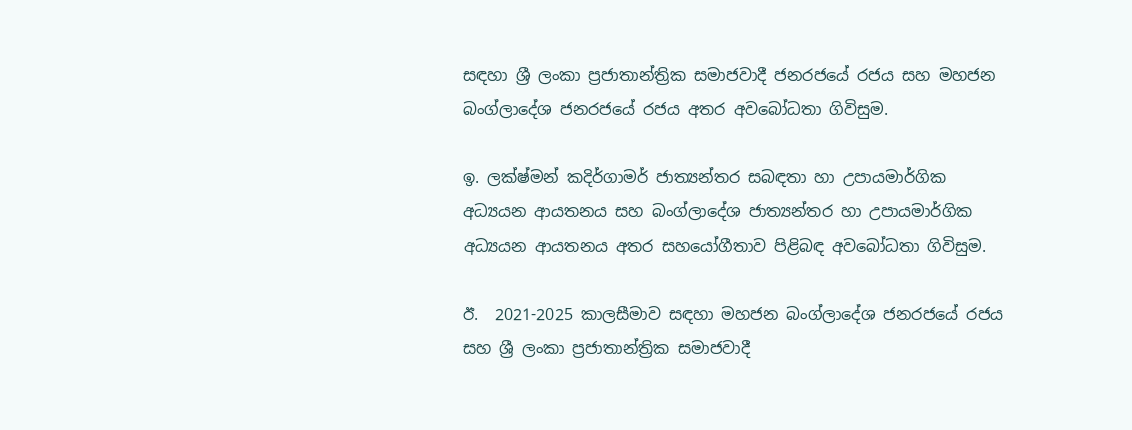සඳහා ශ්‍රී ලංකා ප්‍රජාතාන්ත්‍රික සමාජවාදී ජනරජයේ රජය සහ මහජන බංග්ලාදේශ ජනරජයේ රජය අතර අවබෝධතා ගිවිසුම.

ඉ. ලක්ෂ්මන් කදිර්ගාමර් ජාත්‍යන්තර සබඳතා හා උපායමාර්ගික අධ්‍යයන ආයතනය සහ බංග්ලාදේශ ජාත්‍යන්තර හා උපායමාර්ගික අධ්‍යයන ආයතනය අතර සහයෝගීතාව පිළිබඳ අවබෝධතා ගිවිසුම.

ඊ.  2021-2025 කාලසීමාව සඳහා මහජන බංග්ලාදේශ ජනරජයේ රජය සහ ශ්‍රී ලංකා ප්‍රජාතාන්ත්‍රික සමාජවාදී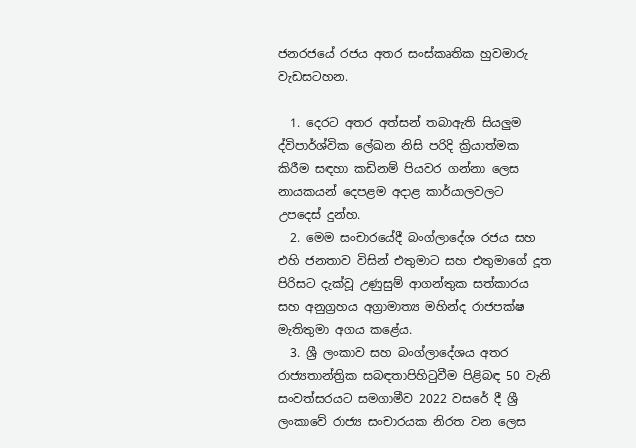ජනරජයේ රජය අතර සංස්කෘතික හුවමාරු වැඩසටහන.

  1. දෙරට අතර අත්සන් තබාඇති සියලුම ද්විපාර්ශ්වික ලේඛන නිසි පරිදි ක්‍රියාත්මක කිරීම සඳහා කඩිනම් පියවර ගන්නා ලෙස නායකයන් දෙපළම අදාළ කාර්යාලවලට උපදෙස් දුන්හ.
  2. මෙම සංචාරයේදී බංග්ලාදේශ රජය සහ එහි ජනතාව විසින් එතුමාට සහ එතුමාගේ දූත පිරිසට දැක්වූ උණුසුම් ආගන්තුක සත්කාරය සහ අනුග්‍රහය අග්‍රාමාත්‍ය මහින්ද රාජපක්ෂ මැතිතුමා අගය කළේය.
  3. ශ්‍රී ලංකාව සහ බංග්ලාදේශය අතර රාජ්‍යතාන්ත්‍රික සබඳතාපිහිටුවීම පිළිබඳ 50 වැනි සංවත්සරයට සමගාමීව 2022 වසරේ දී ශ්‍රී ලංකාවේ රාජ්‍ය සංචාරයක නිරත වන ලෙස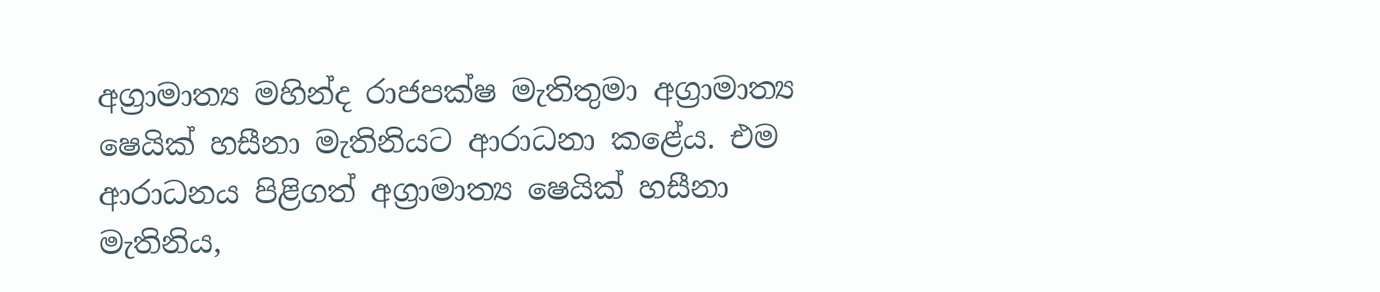අග්‍රාමාත්‍ය මහින්ද රාජපක්ෂ මැතිතුමා අග්‍රාමාත්‍ය ෂෙයික් හසීනා මැතිනියට ආරාධනා කළේය. එම ආරාධනය පිළිගත් අග්‍රාමාත්‍ය ෂෙයික් හසීනා මැතිනිය,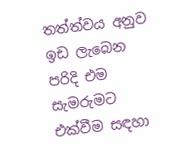තත්ත්වය අනුව ඉඩ ලැබෙන පරිදි එම සැමරුමට එක්වීම සඳහා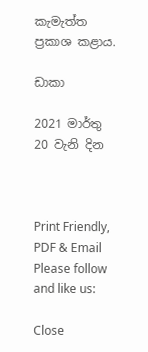කැමැත්ත ප්‍රකාශ කළාය.

ඩාකා

2021 මාර්තු 20 වැනි දින



Print Friendly, PDF & Email
Please follow and like us:

Close